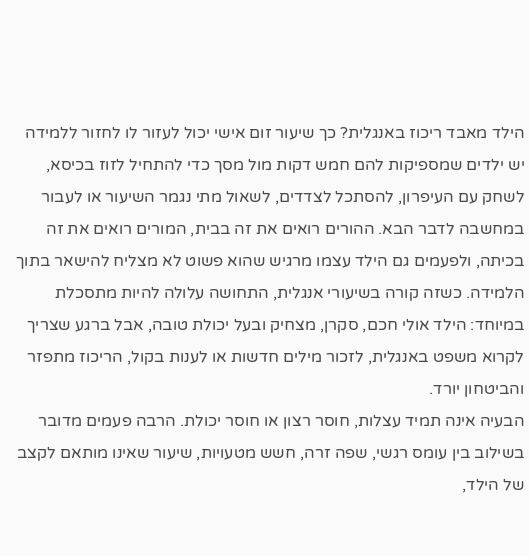הילד מאבד ריכוז באנגלית? כך שיעור זום אישי יכול לעזור לו לחזור ללמידה
יש ילדים שמספיקות להם חמש דקות מול מסך כדי להתחיל לזוז בכיסא, לשחק עם העיפרון, להסתכל לצדדים, לשאול מתי נגמר השיעור או לעבור במחשבה לדבר הבא. ההורים רואים את זה בבית, המורים רואים את זה בכיתה, ולפעמים גם הילד עצמו מרגיש שהוא פשוט לא מצליח להישאר בתוך הלמידה. כשזה קורה בשיעורי אנגלית, התחושה עלולה להיות מתסכלת במיוחד: הילד אולי חכם, סקרן, מצחיק ובעל יכולת טובה, אבל ברגע שצריך לקרוא משפט באנגלית, לזכור מילים חדשות או לענות בקול, הריכוז מתפזר והביטחון יורד.
הבעיה אינה תמיד עצלות, חוסר רצון או חוסר יכולת. הרבה פעמים מדובר בשילוב בין עומס רגשי, שפה זרה, חשש מטעויות, שיעור שאינו מותאם לקצב של הילד,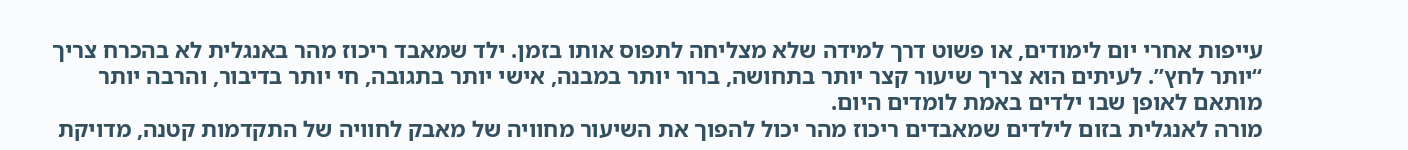עייפות אחרי יום לימודים, או פשוט דרך למידה שלא מצליחה לתפוס אותו בזמן. ילד שמאבד ריכוז מהר באנגלית לא בהכרח צריך “יותר לחץ”. לעיתים הוא צריך שיעור קצר יותר בתחושה, ברור יותר במבנה, אישי יותר בתגובה, חי יותר בדיבור, והרבה יותר מותאם לאופן שבו ילדים באמת לומדים היום.
מורה לאנגלית בזום לילדים שמאבדים ריכוז מהר יכול להפוך את השיעור מחוויה של מאבק לחוויה של התקדמות קטנה, מדויקת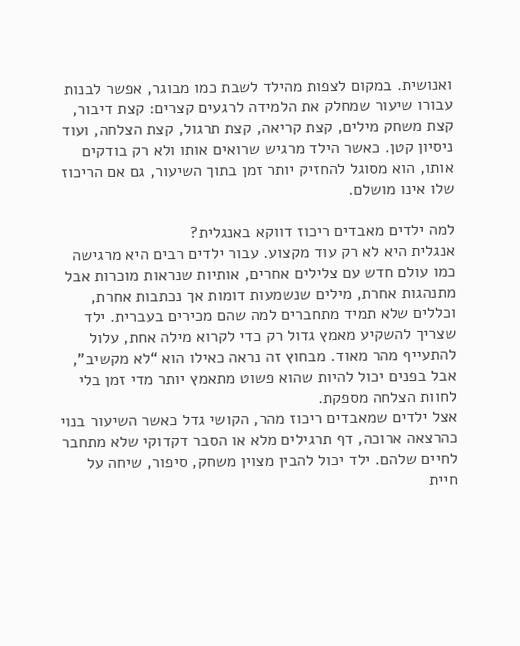ואנושית. במקום לצפות מהילד לשבת כמו מבוגר, אפשר לבנות עבורו שיעור שמחלק את הלמידה לרגעים קצרים: קצת דיבור, קצת משחק מילים, קצת קריאה, קצת תרגול, קצת הצלחה, ועוד ניסיון קטן. כאשר הילד מרגיש שרואים אותו ולא רק בודקים אותו, הוא מסוגל להחזיק יותר זמן בתוך השיעור, גם אם הריכוז שלו אינו מושלם.

למה ילדים מאבדים ריכוז דווקא באנגלית?
אנגלית היא לא רק עוד מקצוע. עבור ילדים רבים היא מרגישה כמו עולם חדש עם צלילים אחרים, אותיות שנראות מוכרות אבל מתנהגות אחרת, מילים שנשמעות דומות אך נכתבות אחרת, וכללים שלא תמיד מתחברים למה שהם מכירים בעברית. ילד שצריך להשקיע מאמץ גדול רק כדי לקרוא מילה אחת, עלול להתעייף מהר מאוד. מבחוץ זה נראה כאילו הוא “לא מקשיב”, אבל בפנים יכול להיות שהוא פשוט מתאמץ יותר מדי זמן בלי לחוות הצלחה מספקת.
אצל ילדים שמאבדים ריכוז מהר, הקושי גדל כאשר השיעור בנוי כהרצאה ארוכה, דף תרגילים מלא או הסבר דקדוקי שלא מתחבר לחיים שלהם. ילד יכול להבין מצוין משחק, סיפור, שיחה על חיית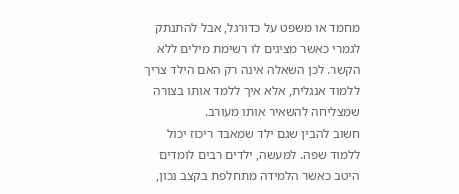מחמד או משפט על כדורגל, אבל להתנתק לגמרי כאשר מציגים לו רשימת מילים ללא הקשר. לכן השאלה אינה רק האם הילד צריך ללמוד אנגלית, אלא איך ללמד אותו בצורה שמצליחה להשאיר אותו מעורב.
חשוב להבין שגם ילד שמאבד ריכוז יכול ללמוד שפה. למעשה, ילדים רבים לומדים היטב כאשר הלמידה מתחלפת בקצב נכון,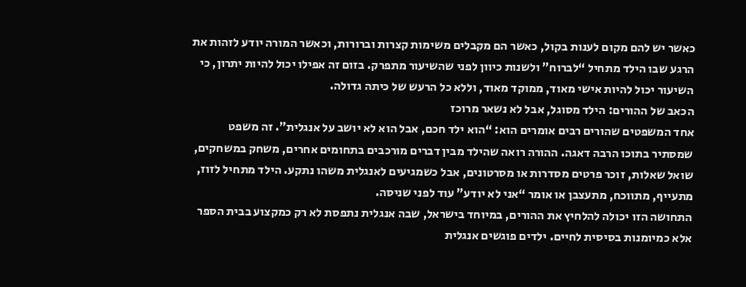כאשר יש להם מקום לענות בקול, כאשר הם מקבלים משימות קצרות וברורות, וכאשר המורה יודע לזהות את הרגע שבו הילד מתחיל “לברוח” ולשנות כיוון לפני שהשיעור מתפרק. בזום זה אפילו יכול להיות יתרון, כי השיעור יכול להיות אישי מאוד, ממוקד מאוד, וללא כל הרעש של כיתה גדולה.
הכאב של ההורים: הילד מסוגל, אבל לא נשאר מרוכז
אחד המשפטים שהורים רבים אומרים הוא: “הוא ילד חכם, אבל הוא לא יושב על אנגלית”. זה משפט שמסתיר בתוכו הרבה דאגה. ההורה רואה שהילד מבין דברים מורכבים בתחומים אחרים, משחק במשחקים, שואל שאלות, זוכר פרטים מסדרות או מסרטונים, אבל כשמגיעים לאנגלית משהו נתקע. הילד מתחיל לזוז, מתעייף, מתווכח, מתעצבן או אומר “אני לא יודע” עוד לפני שניסה.
התחושה הזו יכולה להלחיץ את ההורים, במיוחד בישראל, שבה אנגלית נתפסת לא רק כמקצוע בבית הספר אלא כמיומנות בסיסית לחיים. ילדים פוגשים אנגלית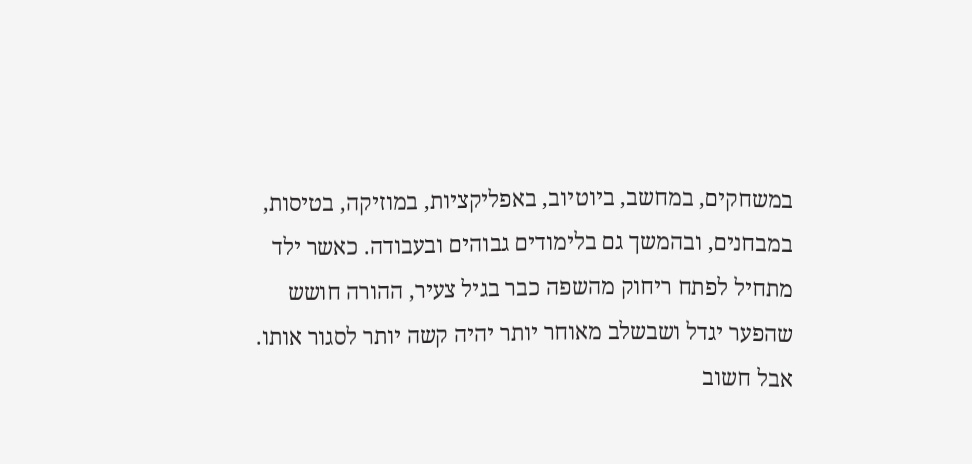במשחקים, במחשב, ביוטיוב, באפליקציות, במוזיקה, בטיסות, במבחנים, ובהמשך גם בלימודים גבוהים ובעבודה. כאשר ילד מתחיל לפתח ריחוק מהשפה כבר בגיל צעיר, ההורה חושש שהפער יגדל ושבשלב מאוחר יותר יהיה קשה יותר לסגור אותו.
אבל חשוב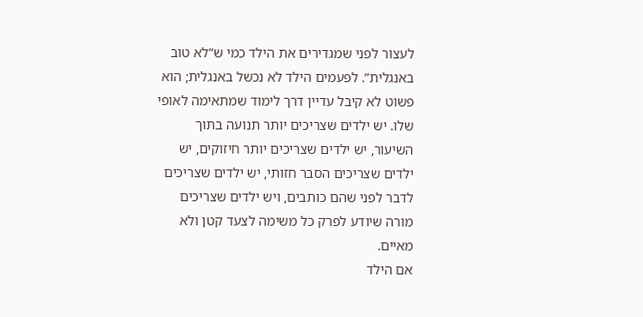לעצור לפני שמגדירים את הילד כמי ש”לא טוב באנגלית”. לפעמים הילד לא נכשל באנגלית; הוא פשוט לא קיבל עדיין דרך לימוד שמתאימה לאופי שלו. יש ילדים שצריכים יותר תנועה בתוך השיעור, יש ילדים שצריכים יותר חיזוקים, יש ילדים שצריכים הסבר חזותי, יש ילדים שצריכים לדבר לפני שהם כותבים, ויש ילדים שצריכים מורה שיודע לפרק כל משימה לצעד קטן ולא מאיים.
אם הילד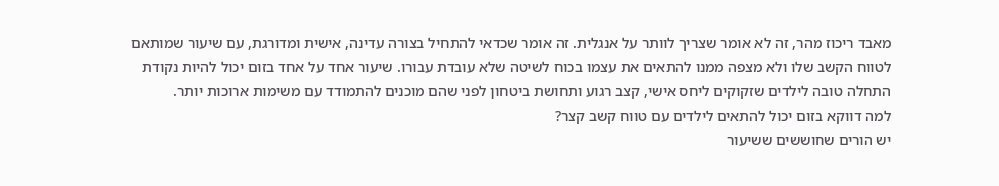מאבד ריכוז מהר, זה לא אומר שצריך לוותר על אנגלית. זה אומר שכדאי להתחיל בצורה עדינה, אישית ומדורגת, עם שיעור שמותאם לטווח הקשב שלו ולא מצפה ממנו להתאים את עצמו בכוח לשיטה שלא עובדת עבורו. שיעור אחד על אחד בזום יכול להיות נקודת התחלה טובה לילדים שזקוקים ליחס אישי, קצב רגוע ותחושת ביטחון לפני שהם מוכנים להתמודד עם משימות ארוכות יותר.
למה דווקא בזום יכול להתאים לילדים עם טווח קשב קצר?
יש הורים שחוששים ששיעור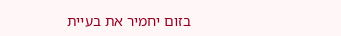בזום יחמיר את בעיית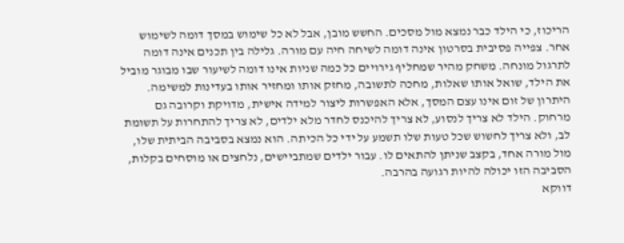הריכוז, כי הילד כבר נמצא מול מסכים. החשש מובן, אבל לא כל שימוש במסך דומה לשימוש אחר. צפייה פסיבית בסרטון אינה דומה לשיחה חיה עם מורה. גלילה בין תכנים אינה דומה לתרגול מונחה. משחק מהיר שמחליף גירויים כל כמה שניות אינו דומה לשיעור שבו מבוגר מוביל את הילד, שואל אותו שאלות, מחכה לתשובה, מחזק אותו ומחזיר אותו בעדינות למשימה.
היתרון של זום אינו עצם המסך, אלא האפשרות ליצור למידה אישית, מדויקת וקרובה גם מרחוק. הילד לא צריך לנסוע, לא צריך להיכנס לחדר מלא ילדים, לא צריך להתחרות על תשומת לב, ולא צריך לחשוש שכל טעות שלו תשמע על ידי כל הכיתה. הוא נמצא בסביבה הביתית שלו, מול מורה אחד, בקצב שניתן להתאים לו. עבור ילדים שמתביישים, נלחצים או מוסחים בקלות, הסביבה הזו יכולה להיות רגועה בהרבה.
דווקא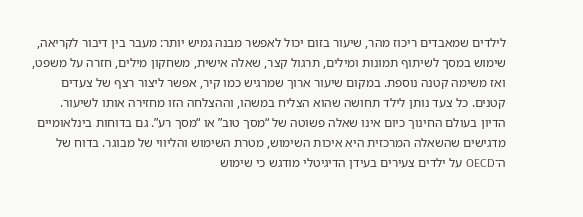לילדים שמאבדים ריכוז מהר, שיעור בזום יכול לאפשר מבנה גמיש יותר: מעבר בין דיבור לקריאה, שימוש במסך לשיתוף תמונות ומילים, תרגול קצר, שאלה אישית, משחקון מילים, חזרה על משפט, ואז משימה קטנה נוספת. במקום שיעור ארוך שמרגיש כמו קיר, אפשר ליצור רצף של צעדים קטנים. כל צעד נותן לילד תחושה שהוא הצליח במשהו, וההצלחה הזו מחזירה אותו לשיעור.
הדיון בעולם החינוך כיום אינו שאלה פשוטה של “מסך טוב” או “מסך רע”. גם בדוחות בינלאומיים מדגישים שהשאלה המרכזית היא איכות השימוש, מטרת השימוש והליווי של מבוגר. בדוח של ה־OECD על ילדים צעירים בעידן הדיגיטלי מודגש כי שימוש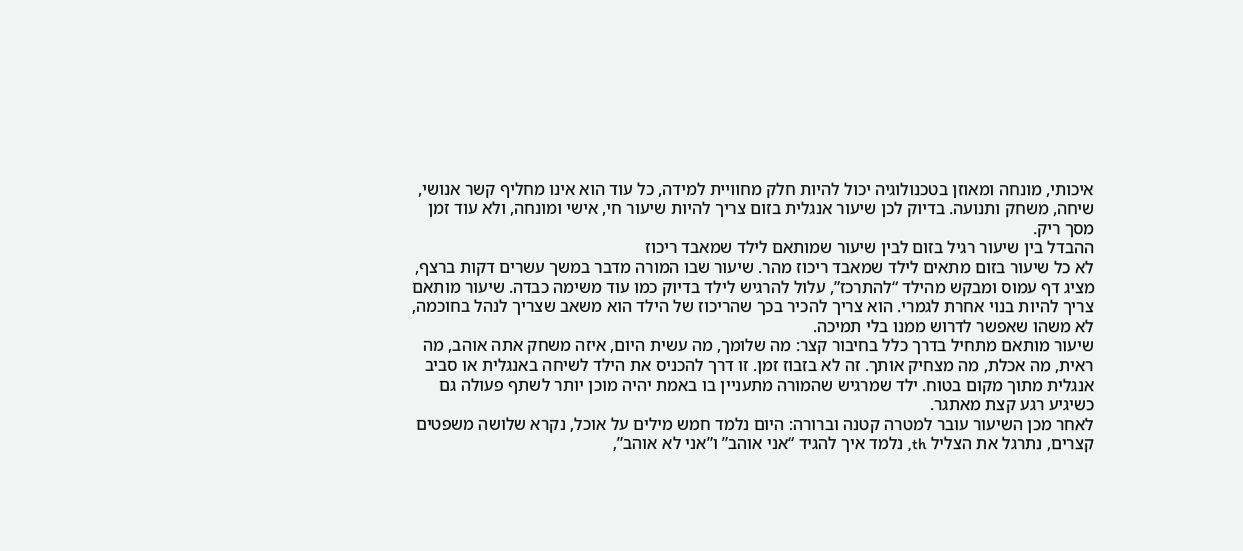איכותי, מונחה ומאוזן בטכנולוגיה יכול להיות חלק מחוויית למידה, כל עוד הוא אינו מחליף קשר אנושי, שיחה, משחק ותנועה. בדיוק לכן שיעור אנגלית בזום צריך להיות שיעור חי, אישי ומונחה, ולא עוד זמן מסך ריק.
ההבדל בין שיעור רגיל בזום לבין שיעור שמותאם לילד שמאבד ריכוז
לא כל שיעור בזום מתאים לילד שמאבד ריכוז מהר. שיעור שבו המורה מדבר במשך עשרים דקות ברצף, מציג דף עמוס ומבקש מהילד “להתרכז”, עלול להרגיש לילד בדיוק כמו עוד משימה כבדה. שיעור מותאם צריך להיות בנוי אחרת לגמרי. הוא צריך להכיר בכך שהריכוז של הילד הוא משאב שצריך לנהל בחוכמה, לא משהו שאפשר לדרוש ממנו בלי תמיכה.
שיעור מותאם מתחיל בדרך כלל בחיבור קצר: מה שלומך, מה עשית היום, איזה משחק אתה אוהב, מה ראית, מה אכלת, מה מצחיק אותך. זה לא בזבוז זמן. זו דרך להכניס את הילד לשיחה באנגלית או סביב אנגלית מתוך מקום בטוח. ילד שמרגיש שהמורה מתעניין בו באמת יהיה מוכן יותר לשתף פעולה גם כשיגיע רגע קצת מאתגר.
לאחר מכן השיעור עובר למטרה קטנה וברורה: היום נלמד חמש מילים על אוכל, נקרא שלושה משפטים קצרים, נתרגל את הצליל th, נלמד איך להגיד “אני אוהב” ו”אני לא אוהב”,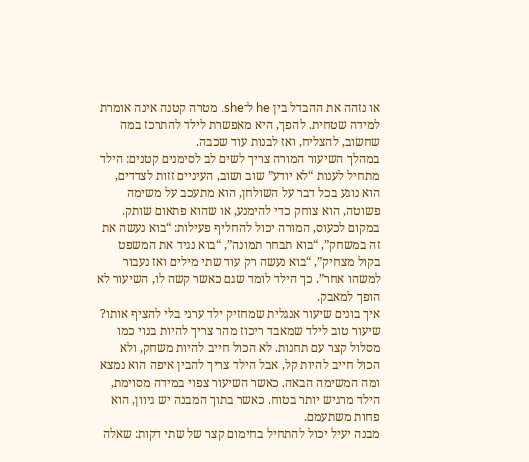או נזהה את ההבדל בין he ל־she. מטרה קטנה אינה אומרת למידה שטחית. להפך, היא מאפשרת לילד להתרכז במה שחשוב, להצליח, ואז לבנות עוד שכבה.
במהלך השיעור המורה צריך לשים לב לסימנים קטנים: הילד מתחיל לענות “לא יודע” שוב ושוב, העיניים זזות לצדדים, הוא נוגע בכל דבר על השולחן, הוא מתעכב על משימה פשוטה, הוא צוחק כדי להימנע, או שהוא פתאום שותק. במקום לכעוס, המורה יכול להחליף פעילות: “בוא נעשה את זה במשחק”, “בוא תבחר תמונה”, “בוא נגיד את המשפט בקול מצחיק”, “בוא נעשה רק עוד שתי מילים ואז נעבור למשהו אחר”. כך הילד לומד שגם כאשר קשה לו, השיעור לא הופך למאבק.
איך בונים שיעור אנגלית שמחזיק ילד ערני בלי להציף אותו?
שיעור טוב לילד שמאבד ריכוז מהר צריך להיות בנוי כמו מסלול קצר עם תחנות. לא הכול חייב להיות משחק, ולא הכול חייב להיות קל, אבל הילד צריך להבין איפה הוא נמצא ומה המשימה הבאה. כאשר השיעור צפוי במידה מסוימת, הילד מרגיש יותר בטוח. כאשר בתוך המבנה יש גיוון, הוא פחות משתעמם.
מבנה יעיל יכול להתחיל בחימום קצר של שתי דקות: שאלה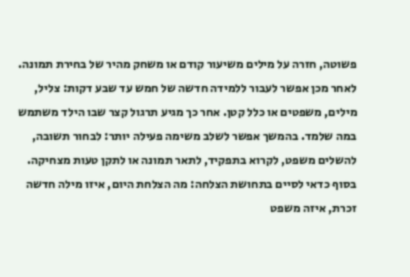פשוטה, חזרה על מילים משיעור קודם או משחק מהיר של בחירת תמונה. לאחר מכן אפשר לעבור ללמידה חדשה של חמש עד שבע דקות: צליל, מילים, משפטים או כלל קטן. אחר כך מגיע תרגול קצר שבו הילד משתמש במה שלמד. בהמשך אפשר לשלב משימה פעילה יותר: לבחור תשובה, להשלים משפט, לקרוא בתפקיד, לתאר תמונה או לתקן טעות מצחיקה. בסוף כדאי לסיים בתחושת הצלחה: מה הצלחת היום, איזו מילה חדשה זכרת, איזה משפט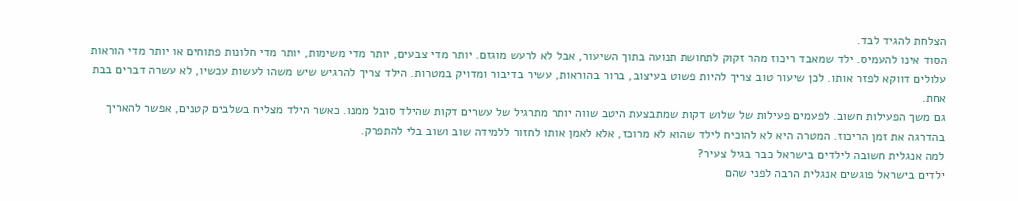הצלחת להגיד לבד.
הסוד אינו להעמיס. ילד שמאבד ריכוז מהר זקוק לתחושת תנועה בתוך השיעור, אבל לא לרעש מוגזם. יותר מדי צבעים, יותר מדי משימות, יותר מדי חלונות פתוחים או יותר מדי הוראות עלולים דווקא לפזר אותו. לכן שיעור טוב צריך להיות פשוט בעיצוב, ברור בהוראות, עשיר בדיבור ומדויק במטרות. הילד צריך להרגיש שיש משהו לעשות עכשיו, לא עשרה דברים בבת אחת.
גם משך הפעילות חשוב. לפעמים פעילות של שלוש דקות שמתבצעת היטב שווה יותר מתרגיל של עשרים דקות שהילד סובל ממנו. כאשר הילד מצליח בשלבים קטנים, אפשר להאריך בהדרגה את זמן הריכוז. המטרה היא לא להוכיח לילד שהוא לא מרוכז, אלא לאמן אותו לחזור ללמידה שוב ושוב בלי להתפרק.
למה אנגלית חשובה לילדים בישראל כבר בגיל צעיר?
ילדים בישראל פוגשים אנגלית הרבה לפני שהם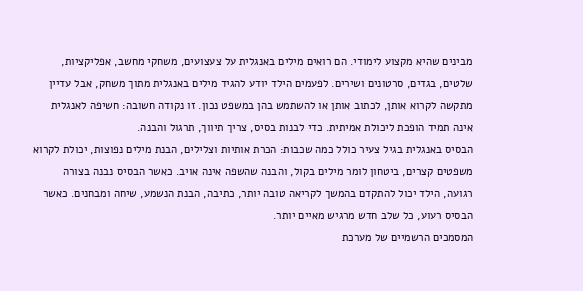מבינים שהיא מקצוע לימודי. הם רואים מילים באנגלית על צעצועים, משחקי מחשב, אפליקציות, שלטים, בגדים, סרטונים ושירים. לפעמים הילד יודע להגיד מילים באנגלית מתוך משחק, אבל עדיין מתקשה לקרוא אותן, לכתוב אותן או להשתמש בהן במשפט נכון. זו נקודה חשובה: חשיפה לאנגלית אינה תמיד הופכת ליכולת אמיתית. כדי לבנות בסיס, צריך תיווך, תרגול והבנה.
הבסיס באנגלית בגיל צעיר כולל כמה שכבות: הכרת אותיות וצלילים, הבנת מילים נפוצות, יכולת לקרוא משפטים קצרים, ביטחון לומר מילים בקול, והבנה שהשפה אינה אויב. כאשר הבסיס נבנה בצורה רגועה, הילד יכול להתקדם בהמשך לקריאה טובה יותר, כתיבה, הבנת הנשמע, שיחה ומבחנים. כאשר הבסיס רעוע, כל שלב חדש מרגיש מאיים יותר.
המסמכים הרשמיים של מערכת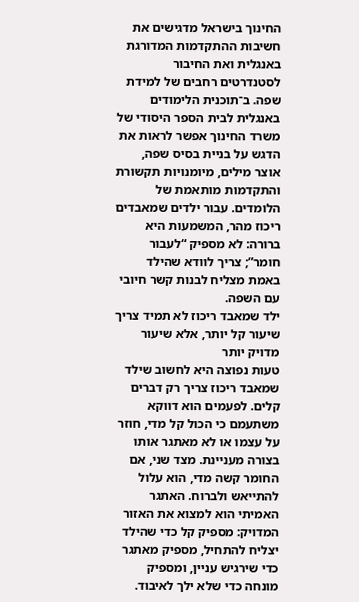החינוך בישראל מדגישים את חשיבות ההתקדמות המדורגת באנגלית ואת החיבור לסטנדרטים רחבים של למידת שפה. ב־תוכנית הלימודים באנגלית לבית הספר היסודי של משרד החינוך אפשר לראות את הדגש על בניית בסיס שפה, אוצר מילים, מיומנויות תקשורת והתקדמות מותאמת של הלומדים. עבור ילדים שמאבדים ריכוז מהר, המשמעות היא ברורה: לא מספיק “לעבור חומר”; צריך לוודא שהילד באמת מצליח לבנות קשר חיובי עם השפה.
ילד שמאבד ריכוז לא תמיד צריך שיעור קל יותר, אלא שיעור מדויק יותר
טעות נפוצה היא לחשוב שילד שמאבד ריכוז צריך רק דברים קלים. לפעמים הוא דווקא משתעמם כי הכול קל מדי, חוזר על עצמו או לא מאתגר אותו בצורה מעניינת. מצד שני, אם החומר קשה מדי, הוא עלול להתייאש ולברוח. האתגר האמיתי הוא למצוא את האזור המדויק: מספיק קל כדי שהילד יצליח להתחיל, מספיק מאתגר כדי שירגיש עניין, ומספיק מונחה כדי שלא ילך לאיבוד.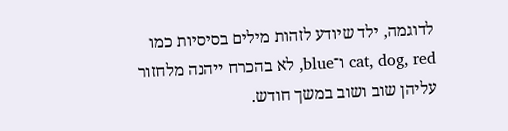לדוגמה, ילד שיודע לזהות מילים בסיסיות כמו cat, dog, red ו־blue, לא בהכרח ייהנה מלחזור עליהן שוב ושוב במשך חודש.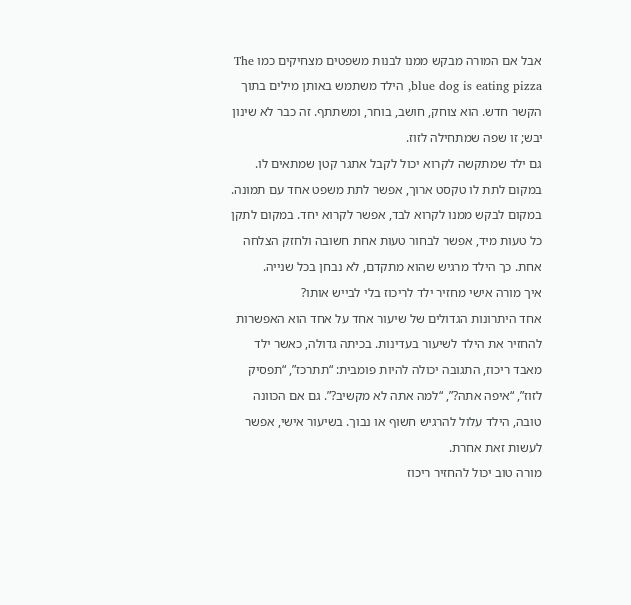אבל אם המורה מבקש ממנו לבנות משפטים מצחיקים כמו The blue dog is eating pizza, הילד משתמש באותן מילים בתוך הקשר חדש. הוא צוחק, חושב, בוחר, ומשתתף. זה כבר לא שינון יבש; זו שפה שמתחילה לזוז.
גם ילד שמתקשה לקרוא יכול לקבל אתגר קטן שמתאים לו. במקום לתת לו טקסט ארוך, אפשר לתת משפט אחד עם תמונה. במקום לבקש ממנו לקרוא לבד, אפשר לקרוא יחד. במקום לתקן כל טעות מיד, אפשר לבחור טעות אחת חשובה ולחזק הצלחה אחת. כך הילד מרגיש שהוא מתקדם, לא נבחן בכל שנייה.
איך מורה אישי מחזיר ילד לריכוז בלי לבייש אותו?
אחד היתרונות הגדולים של שיעור אחד על אחד הוא האפשרות להחזיר את הילד לשיעור בעדינות. בכיתה גדולה, כאשר ילד מאבד ריכוז, התגובה יכולה להיות פומבית: “תתרכז”, “תפסיק לזוז”, “איפה אתה?”, “למה אתה לא מקשיב?”. גם אם הכוונה טובה, הילד עלול להרגיש חשוף או נבוך. בשיעור אישי, אפשר לעשות זאת אחרת.
מורה טוב יכול להחזיר ריכוז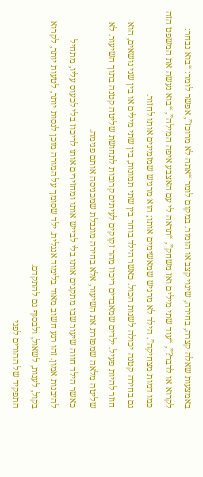באמצעות שאלה קצרה, בחירה, שינוי קצב או הומור. במקום לומר “אתה לא מרוכז”, אפשר לומר: “בוא נבחר: לקרוא או לדבר?”, “עוד שתי מילים ואז משחק”, “תראה לי עם האצבע איפה המילה”, “בוא נעשה את המשפט הזה כמו דמות מצחיקה”. הילד לא מרגיש שמאשימים אותו; הוא מרגיש שמזמינים אותו לחזור.
גם בחירה קטנה יכולה לשנות הכול. כאשר הילד בוחר בין שתי תמונות, בין שתי מילים או בין שני נושאים, הוא חוזר להיות פעיל. ילדים שמאבדים ריכוז מהר זקוקים לעיתים קרובות לתחושת שליטה קטנה בתוך השיעור. לא שליטה מלאה שמפזרת את השיעור, אלא בחירה מוגבלת שמכניסה אותם פנימה.
כאשר הילד חווה שיעור שבו מתקנים אותו בלי לבייש אותו ומחזירים אותו לריכוז בלי לכעוס עליו, מתחיל להיבנות אמון. זהו רגע חשוב מאוד בלימוד אנגלית. ילד שסומך על המורה מוכן לנסות יותר, לטעות יותר, לקרוא בקול, לענות, לשאול, ולבסוף גם להתקדם.
התפקיד של ההורים לפני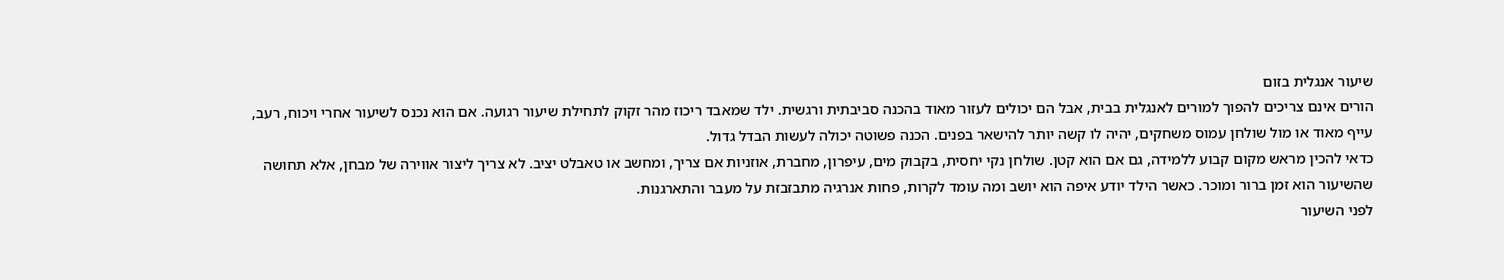שיעור אנגלית בזום
הורים אינם צריכים להפוך למורים לאנגלית בבית, אבל הם יכולים לעזור מאוד בהכנה סביבתית ורגשית. ילד שמאבד ריכוז מהר זקוק לתחילת שיעור רגועה. אם הוא נכנס לשיעור אחרי ויכוח, רעב, עייף מאוד או מול שולחן עמוס משחקים, יהיה לו קשה יותר להישאר בפנים. הכנה פשוטה יכולה לעשות הבדל גדול.
כדאי להכין מראש מקום קבוע ללמידה, גם אם הוא קטן. שולחן נקי יחסית, בקבוק מים, עיפרון, מחברת, אוזניות אם צריך, ומחשב או טאבלט יציב. לא צריך ליצור אווירה של מבחן, אלא תחושה שהשיעור הוא זמן ברור ומוכר. כאשר הילד יודע איפה הוא יושב ומה עומד לקרות, פחות אנרגיה מתבזבזת על מעבר והתארגנות.
לפני השיעור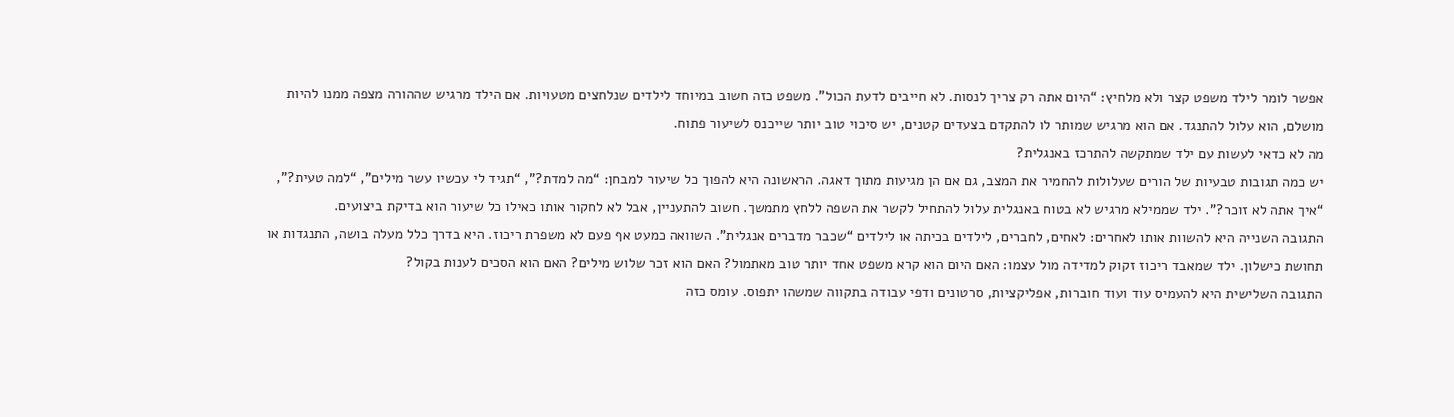אפשר לומר לילד משפט קצר ולא מלחיץ: “היום אתה רק צריך לנסות. לא חייבים לדעת הכול”. משפט כזה חשוב במיוחד לילדים שנלחצים מטעויות. אם הילד מרגיש שההורה מצפה ממנו להיות מושלם, הוא עלול להתנגד. אם הוא מרגיש שמותר לו להתקדם בצעדים קטנים, יש סיכוי טוב יותר שייכנס לשיעור פתוח.
מה לא כדאי לעשות עם ילד שמתקשה להתרכז באנגלית?
יש כמה תגובות טבעיות של הורים שעלולות להחמיר את המצב, גם אם הן מגיעות מתוך דאגה. הראשונה היא להפוך כל שיעור למבחן: “מה למדת?”, “תגיד לי עכשיו עשר מילים”, “למה טעית?”, “איך אתה לא זוכר?”. ילד שממילא מרגיש לא בטוח באנגלית עלול להתחיל לקשר את השפה ללחץ מתמשך. חשוב להתעניין, אבל לא לחקור אותו כאילו כל שיעור הוא בדיקת ביצועים.
התגובה השנייה היא להשוות אותו לאחרים: לאחים, לחברים, לילדים בכיתה או לילדים “שכבר מדברים אנגלית”. השוואה כמעט אף פעם לא משפרת ריכוז. היא בדרך כלל מעלה בושה, התנגדות או תחושת כישלון. ילד שמאבד ריכוז זקוק למדידה מול עצמו: האם היום הוא קרא משפט אחד יותר טוב מאתמול? האם הוא זכר שלוש מילים? האם הוא הסכים לענות בקול?
התגובה השלישית היא להעמיס עוד ועוד חוברות, אפליקציות, סרטונים ודפי עבודה בתקווה שמשהו יתפוס. עומס כזה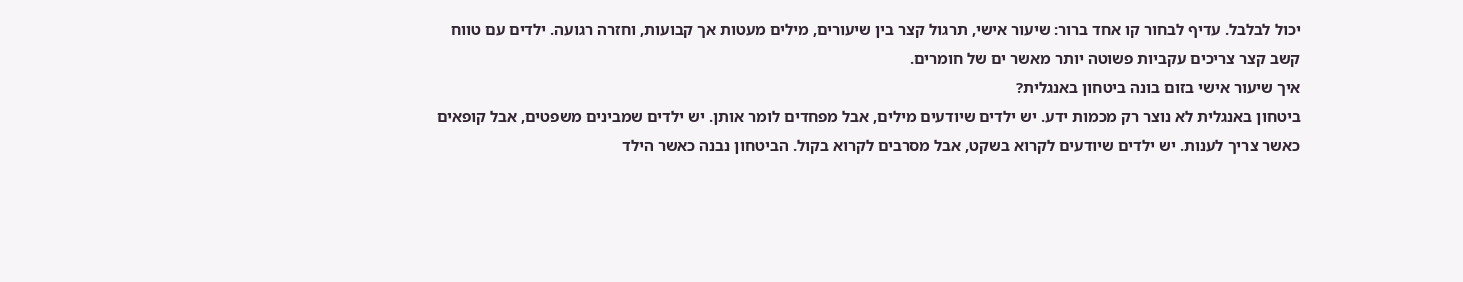יכול לבלבל. עדיף לבחור קו אחד ברור: שיעור אישי, תרגול קצר בין שיעורים, מילים מעטות אך קבועות, וחזרה רגועה. ילדים עם טווח קשב קצר צריכים עקביות פשוטה יותר מאשר ים של חומרים.
איך שיעור אישי בזום בונה ביטחון באנגלית?
ביטחון באנגלית לא נוצר רק מכמות ידע. יש ילדים שיודעים מילים, אבל מפחדים לומר אותן. יש ילדים שמבינים משפטים, אבל קופאים כאשר צריך לענות. יש ילדים שיודעים לקרוא בשקט, אבל מסרבים לקרוא בקול. הביטחון נבנה כאשר הילד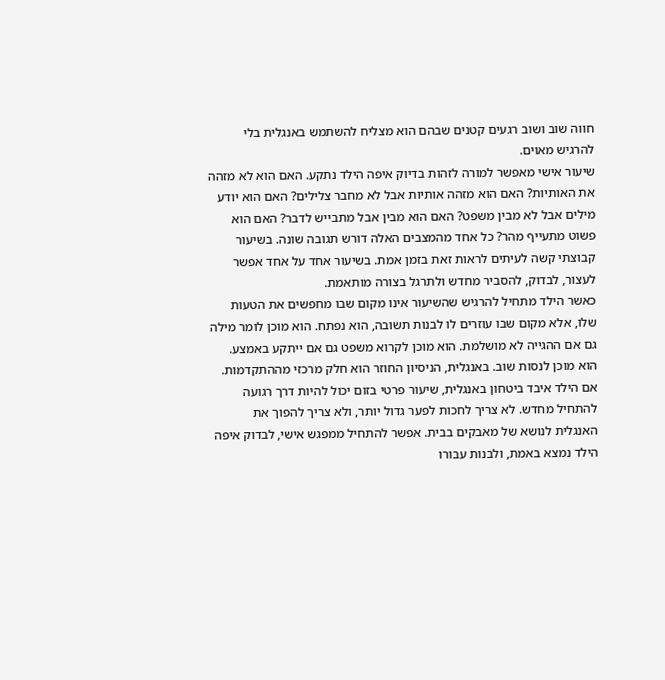חווה שוב ושוב רגעים קטנים שבהם הוא מצליח להשתמש באנגלית בלי להרגיש מאוים.
שיעור אישי מאפשר למורה לזהות בדיוק איפה הילד נתקע. האם הוא לא מזהה את האותיות? האם הוא מזהה אותיות אבל לא מחבר צלילים? האם הוא יודע מילים אבל לא מבין משפט? האם הוא מבין אבל מתבייש לדבר? האם הוא פשוט מתעייף מהר? כל אחד מהמצבים האלה דורש תגובה שונה. בשיעור קבוצתי קשה לעיתים לראות זאת בזמן אמת. בשיעור אחד על אחד אפשר לעצור, לבדוק, להסביר מחדש ולתרגל בצורה מותאמת.
כאשר הילד מתחיל להרגיש שהשיעור אינו מקום שבו מחפשים את הטעות שלו, אלא מקום שבו עוזרים לו לבנות תשובה, הוא נפתח. הוא מוכן לומר מילה גם אם ההגייה לא מושלמת. הוא מוכן לקרוא משפט גם אם ייתקע באמצע. הוא מוכן לנסות שוב. באנגלית, הניסיון החוזר הוא חלק מרכזי מההתקדמות.
אם הילד איבד ביטחון באנגלית, שיעור פרטי בזום יכול להיות דרך רגועה להתחיל מחדש. לא צריך לחכות לפער גדול יותר, ולא צריך להפוך את האנגלית לנושא של מאבקים בבית. אפשר להתחיל ממפגש אישי, לבדוק איפה הילד נמצא באמת, ולבנות עבורו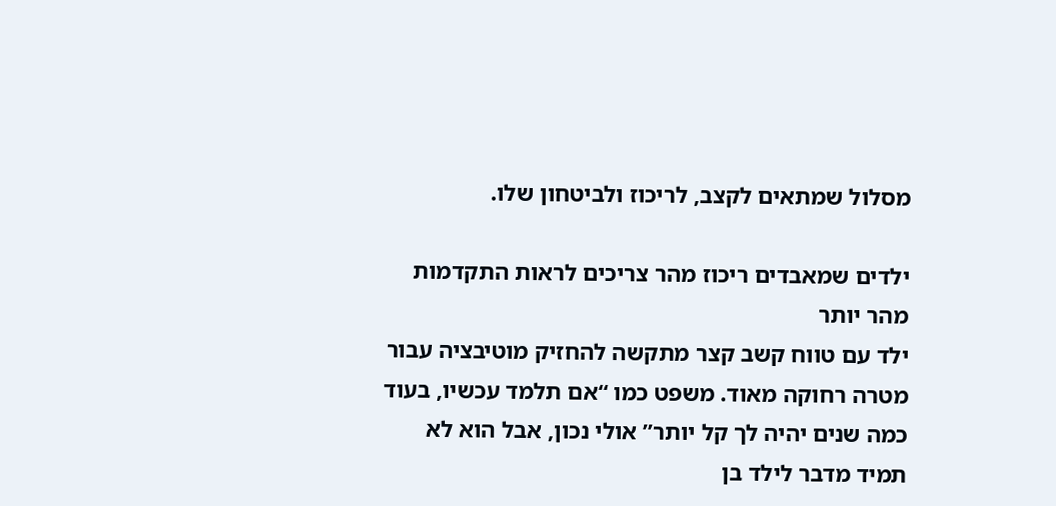מסלול שמתאים לקצב, לריכוז ולביטחון שלו.

ילדים שמאבדים ריכוז מהר צריכים לראות התקדמות מהר יותר
ילד עם טווח קשב קצר מתקשה להחזיק מוטיבציה עבור מטרה רחוקה מאוד. משפט כמו “אם תלמד עכשיו, בעוד כמה שנים יהיה לך קל יותר” אולי נכון, אבל הוא לא תמיד מדבר לילד בן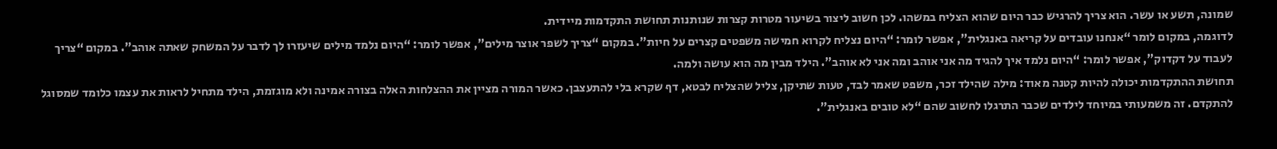שמונה, תשע או עשר. הוא צריך להרגיש כבר היום שהוא הצליח במשהו. לכן חשוב ליצור בשיעור מטרות קצרות שנותנות תחושת התקדמות מיידית.
לדוגמה, במקום לומר “אנחנו עובדים על קריאה באנגלית”, אפשר לומר: “היום נצליח לקרוא חמישה משפטים קצרים על חיות”. במקום “צריך לשפר אוצר מילים”, אפשר לומר: “היום נלמד מילים שיעזרו לך לדבר על המשחק שאתה אוהב”. במקום “צריך לעבוד על דקדוק”, אפשר לומר: “היום נלמד איך להגיד מה אני אוהב ומה אני לא אוהב”. הילד מבין מה הוא עושה ולמה.
תחושת ההתקדמות יכולה להיות קטנה מאוד: מילה שהילד זכר, משפט שאמר לבד, טעות שתיקן, צליל שהצליח לבטא, דף שקרא בלי להתעצבן. כאשר המורה מציין את ההצלחות האלה בצורה אמינה ולא מוגזמת, הילד מתחיל לראות את עצמו כלומד שמסוגל להתקדם. זה משמעותי במיוחד לילדים שכבר התרגלו לחשוב שהם “לא טובים באנגלית”.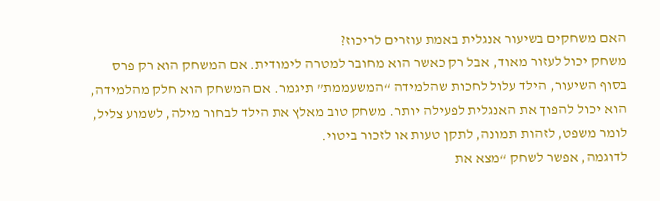האם משחקים בשיעור אנגלית באמת עוזרים לריכוז?
משחק יכול לעזור מאוד, אבל רק כאשר הוא מחובר למטרה לימודית. אם המשחק הוא רק פרס בסוף השיעור, הילד עלול לחכות שהלמידה “המשעממת” תיגמר. אם המשחק הוא חלק מהלמידה, הוא יכול להפוך את האנגלית לפעילה יותר. משחק טוב מאלץ את הילד לבחור מילה, לשמוע צליל, לומר משפט, לזהות תמונה, לתקן טעות או לזכור ביטוי.
לדוגמה, אפשר לשחק “מצא את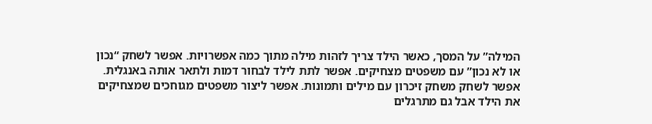המילה” על המסך, כאשר הילד צריך לזהות מילה מתוך כמה אפשרויות. אפשר לשחק “נכון או לא נכון” עם משפטים מצחיקים. אפשר לתת לילד לבחור דמות ולתאר אותה באנגלית. אפשר לשחק משחק זיכרון עם מילים ותמונות. אפשר ליצור משפטים מגוחכים שמצחיקים את הילד אבל גם מתרגלים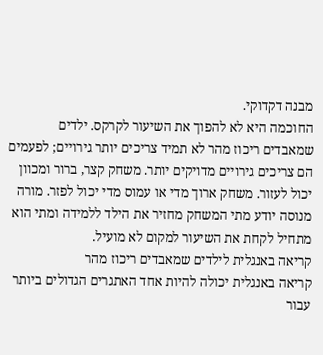מבנה דקדוקי.
החוכמה היא לא להפוך את השיעור לקרקס. ילדים שמאבדים ריכוז מהר לא תמיד צריכים יותר גירויים; לפעמים הם צריכים גירויים מדויקים יותר. משחק קצר, ברור ומכוון יכול לעזור. משחק ארוך מדי או עמוס מדי יכול לפזר. מורה מנוסה יודע מתי המשחק מחזיר את הילד ללמידה ומתי הוא מתחיל לקחת את השיעור למקום לא מועיל.
קריאה באנגלית לילדים שמאבדים ריכוז מהר
קריאה באנגלית יכולה להיות אחד האתגרים הגדולים ביותר עבור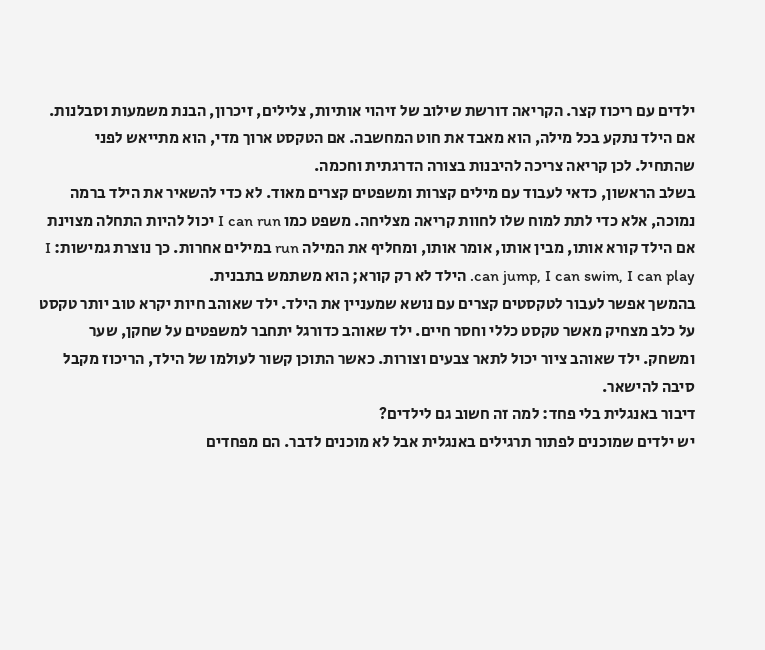ילדים עם ריכוז קצר. הקריאה דורשת שילוב של זיהוי אותיות, צלילים, זיכרון, הבנת משמעות וסבלנות. אם הילד נתקע בכל מילה, הוא מאבד את חוט המחשבה. אם הטקסט ארוך מדי, הוא מתייאש לפני שהתחיל. לכן קריאה צריכה להיבנות בצורה הדרגתית וחכמה.
בשלב הראשון, כדאי לעבוד עם מילים קצרות ומשפטים קצרים מאוד. לא כדי להשאיר את הילד ברמה נמוכה, אלא כדי לתת למוח שלו לחוות קריאה מצליחה. משפט כמו I can run יכול להיות התחלה מצוינת אם הילד קורא אותו, מבין אותו, אומר אותו, ומחליף את המילה run במילים אחרות. כך נוצרת גמישות: I can jump, I can swim, I can play. הילד לא רק קורא; הוא משתמש בתבנית.
בהמשך אפשר לעבור לטקסטים קצרים עם נושא שמעניין את הילד. ילד שאוהב חיות יקרא טוב יותר טקסט על כלב מצחיק מאשר טקסט כללי וחסר חיים. ילד שאוהב כדורגל יתחבר למשפטים על שחקן, שער ומשחק. ילד שאוהב ציור יכול לתאר צבעים וצורות. כאשר התוכן קשור לעולמו של הילד, הריכוז מקבל סיבה להישאר.
דיבור באנגלית בלי פחד: למה זה חשוב גם לילדים?
יש ילדים שמוכנים לפתור תרגילים באנגלית אבל לא מוכנים לדבר. הם מפחדים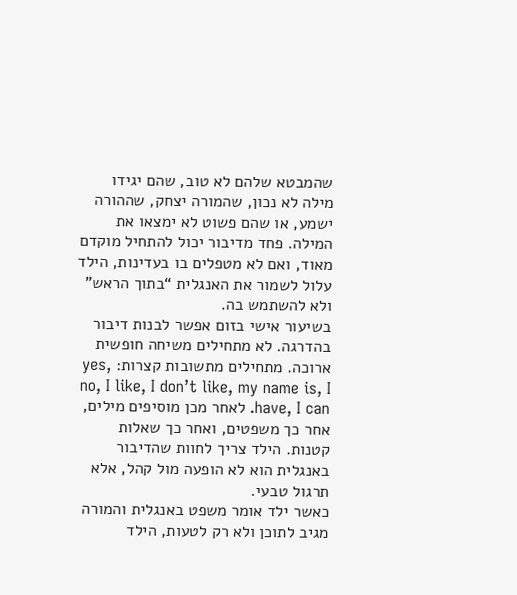שהמבטא שלהם לא טוב, שהם יגידו מילה לא נכון, שהמורה יצחק, שההורה ישמע, או שהם פשוט לא ימצאו את המילה. פחד מדיבור יכול להתחיל מוקדם מאוד, ואם לא מטפלים בו בעדינות, הילד עלול לשמור את האנגלית “בתוך הראש” ולא להשתמש בה.
בשיעור אישי בזום אפשר לבנות דיבור בהדרגה. לא מתחילים משיחה חופשית ארוכה. מתחילים מתשובות קצרות: yes, no, I like, I don’t like, my name is, I have, I can. לאחר מכן מוסיפים מילים, אחר כך משפטים, ואחר כך שאלות קטנות. הילד צריך לחוות שהדיבור באנגלית הוא לא הופעה מול קהל, אלא תרגול טבעי.
כאשר ילד אומר משפט באנגלית והמורה מגיב לתוכן ולא רק לטעות, הילד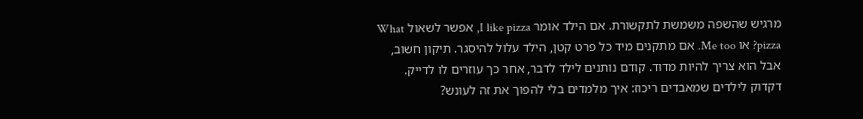מרגיש שהשפה משמשת לתקשורת. אם הילד אומר I like pizza, אפשר לשאול What pizza? או Me too. אם מתקנים מיד כל פרט קטן, הילד עלול להיסגר. תיקון חשוב, אבל הוא צריך להיות מדוד. קודם נותנים לילד לדבר, אחר כך עוזרים לו לדייק.
דקדוק לילדים שמאבדים ריכוז: איך מלמדים בלי להפוך את זה לעונש?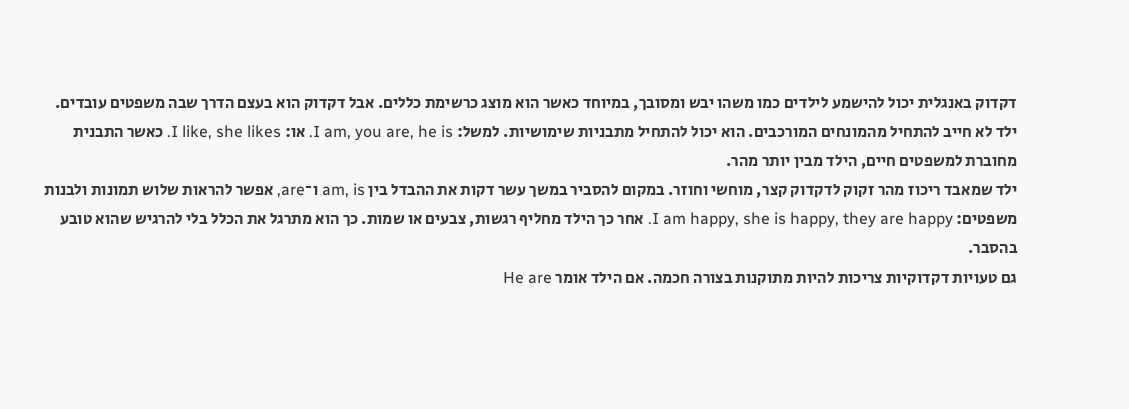דקדוק באנגלית יכול להישמע לילדים כמו משהו יבש ומסובך, במיוחד כאשר הוא מוצג כרשימת כללים. אבל דקדוק הוא בעצם הדרך שבה משפטים עובדים. ילד לא חייב להתחיל מהמונחים המורכבים. הוא יכול להתחיל מתבניות שימושיות. למשל: I am, you are, he is. או: I like, she likes. כאשר התבנית מחוברת למשפטים חיים, הילד מבין יותר מהר.
ילד שמאבד ריכוז מהר זקוק לדקדוק קצר, מוחשי וחוזר. במקום להסביר במשך עשר דקות את ההבדל בין am, is ו־are, אפשר להראות שלוש תמונות ולבנות משפטים: I am happy, she is happy, they are happy. אחר כך הילד מחליף רגשות, צבעים או שמות. כך הוא מתרגל את הכלל בלי להרגיש שהוא טובע בהסבר.
גם טעויות דקדוקיות צריכות להיות מתוקנות בצורה חכמה. אם הילד אומר He are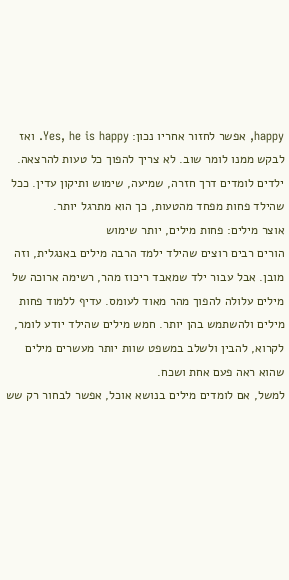happy, אפשר לחזור אחריו נכון: Yes, he is happy. ואז לבקש ממנו לומר שוב. לא צריך להפוך כל טעות להרצאה. ילדים לומדים דרך חזרה, שמיעה, שימוש ותיקון עדין. ככל שהילד פחות מפחד מהטעות, כך הוא מתרגל יותר.
אוצר מילים: פחות מילים, יותר שימוש
הורים רבים רוצים שהילד ילמד הרבה מילים באנגלית, וזה מובן. אבל עבור ילד שמאבד ריכוז מהר, רשימה ארוכה של מילים עלולה להפוך מהר מאוד לעומס. עדיף ללמוד פחות מילים ולהשתמש בהן יותר. חמש מילים שהילד יודע לומר, לקרוא, להבין ולשלב במשפט שוות יותר מעשרים מילים שהוא ראה פעם אחת ושכח.
למשל, אם לומדים מילים בנושא אוכל, אפשר לבחור רק שש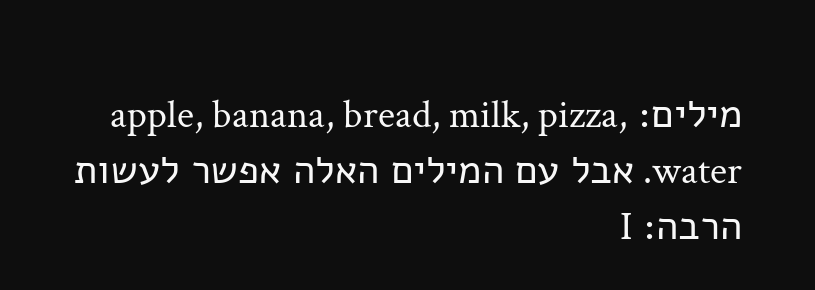מילים: apple, banana, bread, milk, pizza, water. אבל עם המילים האלה אפשר לעשות הרבה: I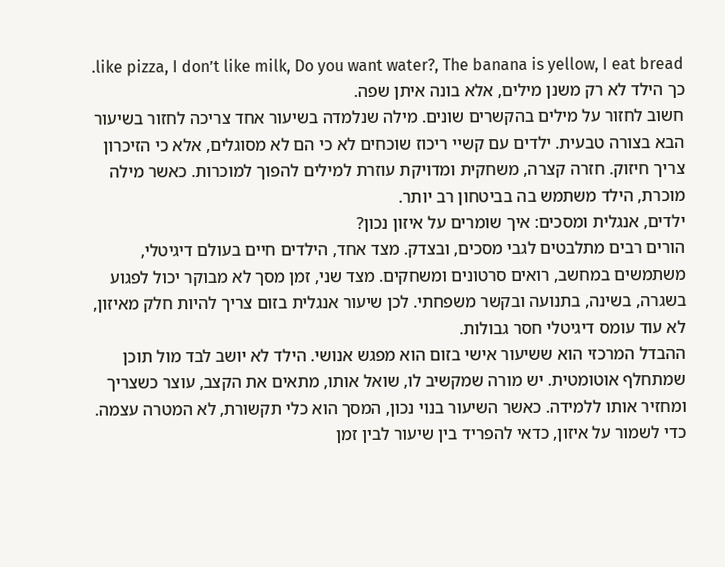like pizza, I don’t like milk, Do you want water?, The banana is yellow, I eat bread. כך הילד לא רק משנן מילים, אלא בונה איתן שפה.
חשוב לחזור על מילים בהקשרים שונים. מילה שנלמדה בשיעור אחד צריכה לחזור בשיעור הבא בצורה טבעית. ילדים עם קשיי ריכוז שוכחים לא כי הם לא מסוגלים, אלא כי הזיכרון צריך חיזוק. חזרה קצרה, משחקית ומדויקת עוזרת למילים להפוך למוכרות. כאשר מילה מוכרת, הילד משתמש בה בביטחון רב יותר.
ילדים, אנגלית ומסכים: איך שומרים על איזון נכון?
הורים רבים מתלבטים לגבי מסכים, ובצדק. מצד אחד, הילדים חיים בעולם דיגיטלי, משתמשים במחשב, רואים סרטונים ומשחקים. מצד שני, זמן מסך לא מבוקר יכול לפגוע בשגרה, בשינה, בתנועה ובקשר משפחתי. לכן שיעור אנגלית בזום צריך להיות חלק מאיזון, לא עוד עומס דיגיטלי חסר גבולות.
ההבדל המרכזי הוא ששיעור אישי בזום הוא מפגש אנושי. הילד לא יושב לבד מול תוכן שמתחלף אוטומטית. יש מורה שמקשיב לו, שואל אותו, מתאים את הקצב, עוצר כשצריך ומחזיר אותו ללמידה. כאשר השיעור בנוי נכון, המסך הוא כלי תקשורת, לא המטרה עצמה.
כדי לשמור על איזון, כדאי להפריד בין שיעור לבין זמן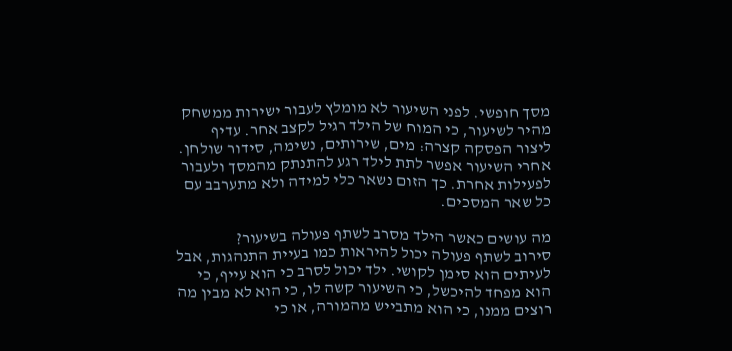מסך חופשי. לפני השיעור לא מומלץ לעבור ישירות ממשחק מהיר לשיעור, כי המוח של הילד רגיל לקצב אחר. עדיף ליצור הפסקה קצרה: מים, שירותים, נשימה, סידור שולחן. אחרי השיעור אפשר לתת לילד רגע להתנתק מהמסך ולעבור לפעילות אחרת. כך הזום נשאר כלי למידה ולא מתערבב עם כל שאר המסכים.

מה עושים כאשר הילד מסרב לשתף פעולה בשיעור?
סירוב לשתף פעולה יכול להיראות כמו בעיית התנהגות, אבל לעיתים הוא סימן לקושי. ילד יכול לסרב כי הוא עייף, כי הוא מפחד להיכשל, כי השיעור קשה לו, כי הוא לא מבין מה רוצים ממנו, כי הוא מתבייש מהמורה, או כי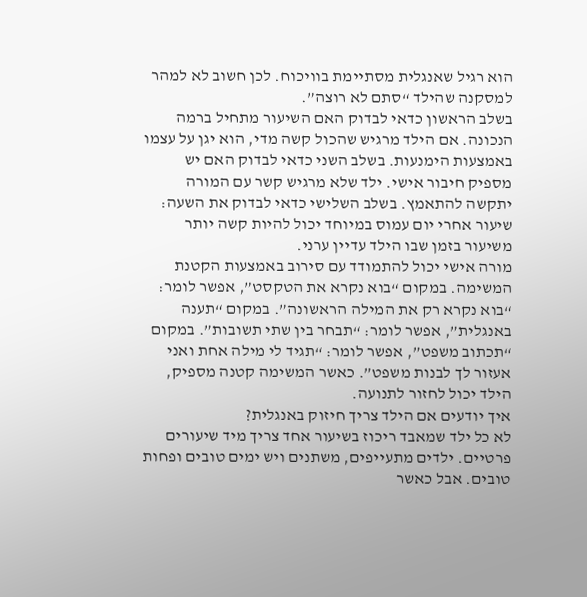הוא רגיל שאנגלית מסתיימת בוויכוח. לכן חשוב לא למהר למסקנה שהילד “סתם לא רוצה”.
בשלב הראשון כדאי לבדוק האם השיעור מתחיל ברמה הנכונה. אם הילד מרגיש שהכול קשה מדי, הוא יגן על עצמו באמצעות הימנעות. בשלב השני כדאי לבדוק האם יש מספיק חיבור אישי. ילד שלא מרגיש קשר עם המורה יתקשה להתאמץ. בשלב השלישי כדאי לבדוק את השעה: שיעור אחרי יום עמוס במיוחד יכול להיות קשה יותר משיעור בזמן שבו הילד עדיין ערני.
מורה אישי יכול להתמודד עם סירוב באמצעות הקטנת המשימה. במקום “בוא נקרא את הטקסט”, אפשר לומר: “בוא נקרא רק את המילה הראשונה”. במקום “תענה באנגלית”, אפשר לומר: “תבחר בין שתי תשובות”. במקום “תכתוב משפט”, אפשר לומר: “תגיד לי מילה אחת ואני אעזור לך לבנות משפט”. כאשר המשימה קטנה מספיק, הילד יכול לחזור לתנועה.
איך יודעים אם הילד צריך חיזוק באנגלית?
לא כל ילד שמאבד ריכוז בשיעור אחד צריך מיד שיעורים פרטיים. ילדים מתעייפים, משתנים ויש ימים טובים ופחות טובים. אבל כאשר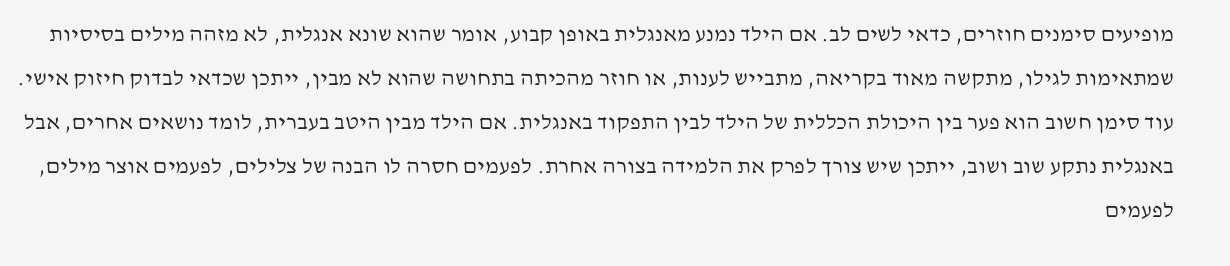מופיעים סימנים חוזרים, כדאי לשים לב. אם הילד נמנע מאנגלית באופן קבוע, אומר שהוא שונא אנגלית, לא מזהה מילים בסיסיות שמתאימות לגילו, מתקשה מאוד בקריאה, מתבייש לענות, או חוזר מהכיתה בתחושה שהוא לא מבין, ייתכן שכדאי לבדוק חיזוק אישי.
עוד סימן חשוב הוא פער בין היכולת הכללית של הילד לבין התפקוד באנגלית. אם הילד מבין היטב בעברית, לומד נושאים אחרים, אבל באנגלית נתקע שוב ושוב, ייתכן שיש צורך לפרק את הלמידה בצורה אחרת. לפעמים חסרה לו הבנה של צלילים, לפעמים אוצר מילים, לפעמים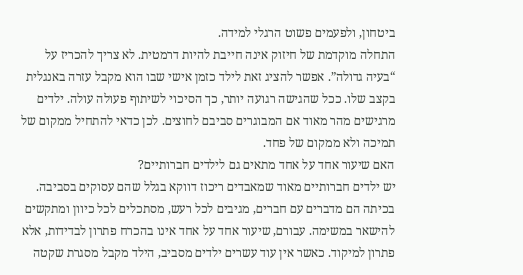ביטחון, ולפעמים פשוט הרגלי למידה.
התחלה מוקדמת של חיזוק אינה חייבת להיות דרמטית. לא צריך להכריז על “בעיה גדולה”. אפשר להציג זאת לילד כזמן אישי שבו הוא מקבל עזרה באנגלית בקצב שלו. ככל שהגישה רגועה יותר, כך הסיכוי לשיתוף פעולה עולה. ילדים מרגישים מהר מאוד אם המבוגרים סביבם לחוצים. לכן כדאי להתחיל ממקום של תמיכה ולא ממקום של פחד.
האם שיעור אחד על אחד מתאים גם לילדים חברותיים?
יש ילדים חברותיים מאוד שמאבדים ריכוז דווקא בגלל שהם עסוקים בסביבה. בכיתה הם מדברים עם חברים, מגיבים לכל רעש, מסתכלים לכל כיוון ומתקשים להישאר במשימה. עבורם, שיעור אחד על אחד אינו בהכרח פתרון לבדידות, אלא פתרון למיקוד. כאשר אין עוד עשרים ילדים מסביב, הילד מקבל מסגרת שקטה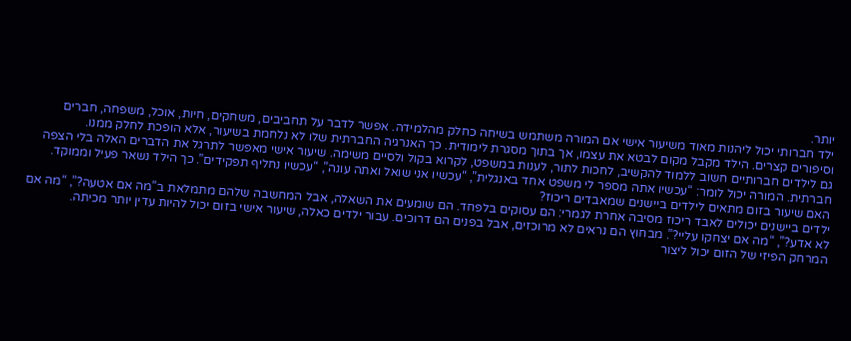יותר.
ילד חברותי יכול ליהנות מאוד משיעור אישי אם המורה משתמש בשיחה כחלק מהלמידה. אפשר לדבר על תחביבים, משחקים, חיות, אוכל, משפחה, חברים וסיפורים קצרים. הילד מקבל מקום לבטא את עצמו, אך בתוך מסגרת לימודית. כך האנרגיה החברתית שלו לא נלחמת בשיעור, אלא הופכת לחלק ממנו.
גם לילדים חברותיים חשוב ללמוד להקשיב, לחכות לתור, לענות במשפט, לקרוא בקול ולסיים משימה. שיעור אישי מאפשר לתרגל את הדברים האלה בלי הצפה חברתית. המורה יכול לומר: “עכשיו אתה מספר לי משפט אחד באנגלית”, “עכשיו אני שואל ואתה עונה”, “עכשיו נחליף תפקידים”. כך הילד נשאר פעיל וממוקד.
האם שיעור בזום מתאים לילדים ביישנים שמאבדים ריכוז?
ילדים ביישנים יכולים לאבד ריכוז מסיבה אחרת לגמרי: הם עסוקים בלפחד. הם שומעים את השאלה, אבל המחשבה שלהם מתמלאת ב”מה אם אטעה?”, “מה אם לא אדע?”, “מה אם יצחקו עליי?”. מבחוץ הם נראים לא מרוכזים, אבל בפנים הם דרוכים. עבור ילדים כאלה, שיעור אישי בזום יכול להיות עדין יותר מכיתה.
המרחק הפיזי של הזום יכול ליצור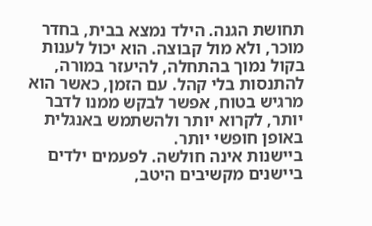תחושת הגנה. הילד נמצא בבית, בחדר מוכר, ולא מול קבוצה. הוא יכול לענות בקול נמוך בהתחלה, להיעזר במורה, להתנסות בלי קהל. עם הזמן, כאשר הוא מרגיש בטוח, אפשר לבקש ממנו לדבר יותר, לקרוא יותר ולהשתמש באנגלית באופן חופשי יותר.
ביישנות אינה חולשה. לפעמים ילדים ביישנים מקשיבים היטב,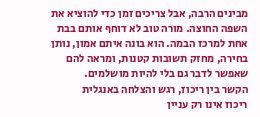מבינים הרבה, אבל צריכים זמן כדי להוציא את השפה החוצה. מורה טוב לא דוחף אותם בבת אחת למרכז הבמה. הוא בונה איתם אמון, נותן בחירה, מחזק תשובות קטנות, ומראה להם שאפשר לדבר גם בלי להיות מושלמים.
הקשר בין ריכוז, רגש והצלחה באנגלית
ריכוז אינו רק עניין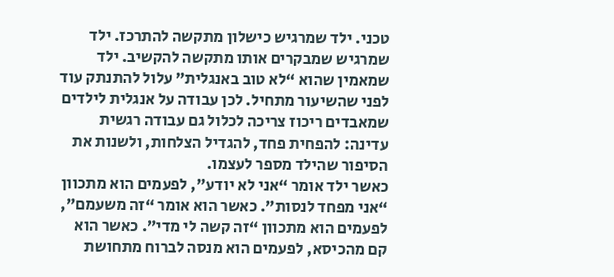טכני. ילד שמרגיש כישלון מתקשה להתרכז. ילד שמרגיש שמבקרים אותו מתקשה להקשיב. ילד שמאמין שהוא “לא טוב באנגלית” עלול להתנתק עוד לפני שהשיעור מתחיל. לכן עבודה על אנגלית לילדים שמאבדים ריכוז צריכה לכלול גם עבודה רגשית עדינה: להפחית פחד, להגדיל הצלחות, ולשנות את הסיפור שהילד מספר לעצמו.
כאשר ילד אומר “אני לא יודע”, לפעמים הוא מתכוון “אני מפחד לנסות”. כאשר הוא אומר “זה משעמם”, לפעמים הוא מתכוון “זה קשה לי מדי”. כאשר הוא קם מהכיסא, לפעמים הוא מנסה לברוח מתחושת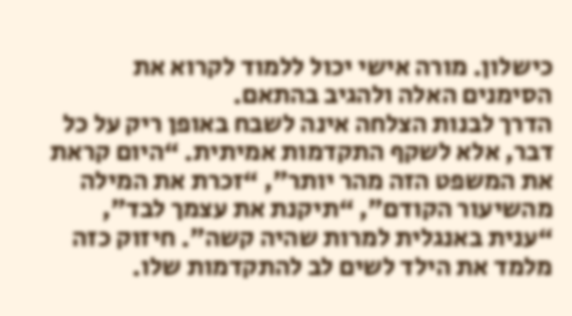כישלון. מורה אישי יכול ללמוד לקרוא את הסימנים האלה ולהגיב בהתאם.
הדרך לבנות הצלחה אינה לשבח באופן ריק על כל דבר, אלא לשקף התקדמות אמיתית. “היום קראת את המשפט הזה מהר יותר”, “זכרת את המילה מהשיעור הקודם”, “תיקנת את עצמך לבד”, “ענית באנגלית למרות שהיה קשה”. חיזוק כזה מלמד את הילד לשים לב להתקדמות שלו.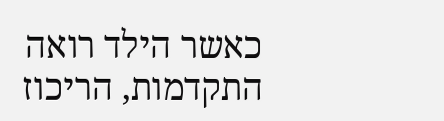כאשר הילד רואה התקדמות, הריכוז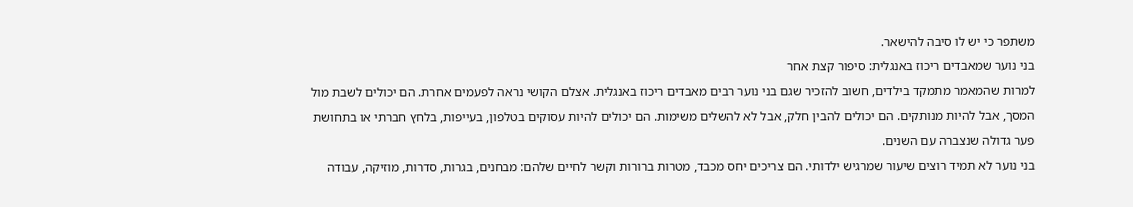משתפר כי יש לו סיבה להישאר.
בני נוער שמאבדים ריכוז באנגלית: סיפור קצת אחר
למרות שהמאמר מתמקד בילדים, חשוב להזכיר שגם בני נוער רבים מאבדים ריכוז באנגלית. אצלם הקושי נראה לפעמים אחרת. הם יכולים לשבת מול המסך, אבל להיות מנותקים. הם יכולים להבין חלק, אבל לא להשלים משימות. הם יכולים להיות עסוקים בטלפון, בעייפות, בלחץ חברתי או בתחושת פער גדולה שנצברה עם השנים.
בני נוער לא תמיד רוצים שיעור שמרגיש ילדותי. הם צריכים יחס מכבד, מטרות ברורות וקשר לחיים שלהם: מבחנים, בגרות, סדרות, מוזיקה, עבודה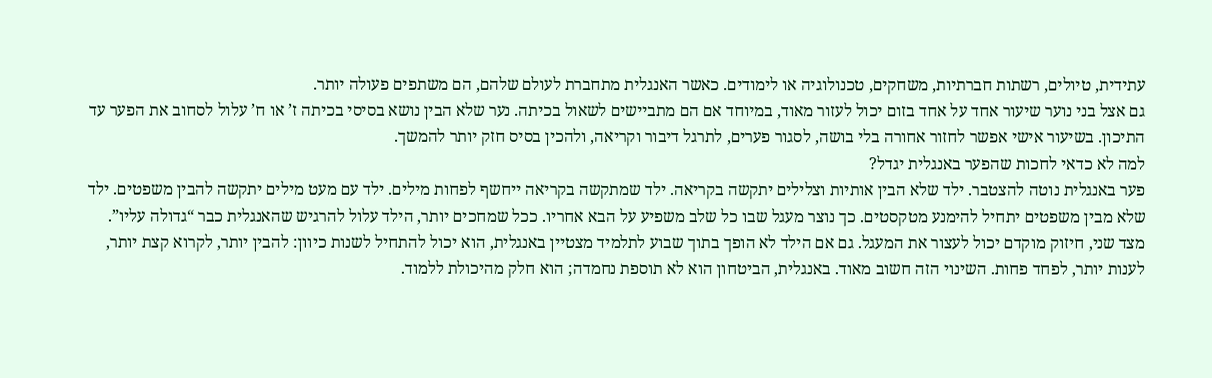עתידית, טיולים, רשתות חברתיות, משחקים, טכנולוגיה או לימודים. כאשר האנגלית מתחברת לעולם שלהם, הם משתפים פעולה יותר.
גם אצל בני נוער שיעור אחד על אחד בזום יכול לעזור מאוד, במיוחד אם הם מתביישים לשאול בכיתה. נער שלא הבין נושא בסיסי בכיתה ז’ או ח’ עלול לסחוב את הפער עד התיכון. בשיעור אישי אפשר לחזור אחורה בלי בושה, לסגור פערים, לתרגל דיבור וקריאה, ולהכין בסיס חזק יותר להמשך.
למה לא כדאי לחכות שהפער באנגלית יגדל?
פער באנגלית נוטה להצטבר. ילד שלא הבין אותיות וצלילים יתקשה בקריאה. ילד שמתקשה בקריאה ייחשף לפחות מילים. ילד עם מעט מילים יתקשה להבין משפטים. ילד שלא מבין משפטים יתחיל להימנע מטקסטים. כך נוצר מעגל שבו כל שלב משפיע על הבא אחריו. ככל שמחכים יותר, הילד עלול להרגיש שהאנגלית כבר “גדולה עליו”.
מצד שני, חיזוק מוקדם יכול לעצור את המעגל. גם אם הילד לא הופך בתוך שבוע לתלמיד מצטיין באנגלית, הוא יכול להתחיל לשנות כיוון: להבין יותר, לקרוא קצת יותר, לענות יותר, לפחד פחות. השינוי הזה חשוב מאוד. באנגלית, הביטחון הוא לא תוספת נחמדה; הוא חלק מהיכולת ללמוד.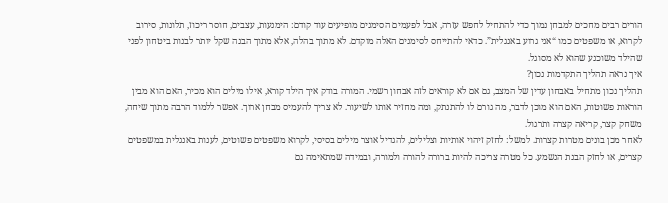הורים רבים מחכים למבחן נמוך כדי להתחיל לחפש עזרה, אבל לפעמים הסימנים מופיעים עוד קודם: הימנעות, עצבים, חוסר ריכוז, תלונות, סירוב לקרוא, או משפטים כמו “אני גרוע באנגלית”. כדאי להתייחס לסימנים האלה מוקדם. לא מתוך בהלה, אלא מתוך הבנה שקל יותר לבנות ביטחון לפני שהילד משוכנע שהוא לא מסוגל.
איך נראה תהליך התקדמות נכון?
תהליך נכון מתחיל באבחון עדין של המצב, גם אם לא קוראים לזה אבחון רשמי. המורה בודק איך הילד קורא, אילו מילים הוא מכיר, האם הוא מבין הוראות פשוטות, האם הוא מוכן לדבר, מה גורם לו להתנתק, ומה מחזיר אותו לשיעור. לא צריך להעמיס מבחן ארוך. אפשר ללמוד הרבה מתוך שיחה, משחק קצר, קריאה קצרה ותרגול.
לאחר מכן בונים מטרות קצרות. למשל: לחזק זיהוי אותיות וצלילים, להגדיל אוצר מילים בסיסי, לקרוא משפטים פשוטים, לענות באנגלית במשפטים קצרים, או לחזק הבנת הנשמע. כל מטרה צריכה להיות ברורה להורה ולמורה, ובמידה שמתאימה גם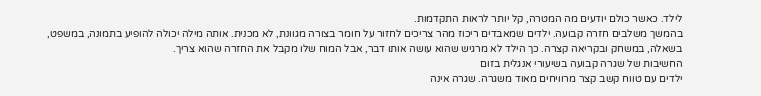לילד. כאשר כולם יודעים מה המטרה, קל יותר לראות התקדמות.
בהמשך משלבים חזרה קבועה. ילדים שמאבדים ריכוז מהר צריכים לחזור על חומר בצורה מגוונת, לא מכנית. אותה מילה יכולה להופיע בתמונה, במשפט, בשאלה, במשחק ובקריאה קצרה. כך הילד לא מרגיש שהוא עושה אותו דבר, אבל המוח שלו מקבל את החזרה שהוא צריך.
החשיבות של שגרה קבועה בשיעורי אנגלית בזום
ילדים עם טווח קשב קצר מרוויחים מאוד משגרה. שגרה אינה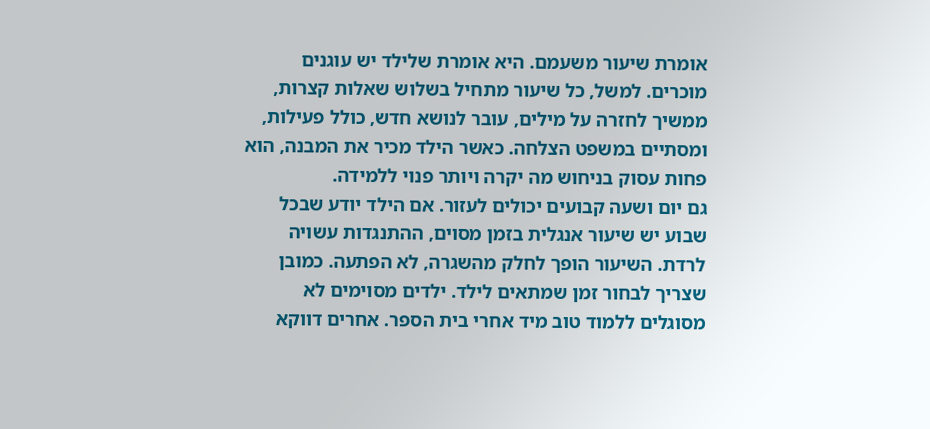אומרת שיעור משעמם. היא אומרת שלילד יש עוגנים מוכרים. למשל, כל שיעור מתחיל בשלוש שאלות קצרות, ממשיך לחזרה על מילים, עובר לנושא חדש, כולל פעילות, ומסתיים במשפט הצלחה. כאשר הילד מכיר את המבנה, הוא פחות עסוק בניחוש מה יקרה ויותר פנוי ללמידה.
גם יום ושעה קבועים יכולים לעזור. אם הילד יודע שבכל שבוע יש שיעור אנגלית בזמן מסוים, ההתנגדות עשויה לרדת. השיעור הופך לחלק מהשגרה, לא הפתעה. כמובן שצריך לבחור זמן שמתאים לילד. ילדים מסוימים לא מסוגלים ללמוד טוב מיד אחרי בית הספר. אחרים דווקא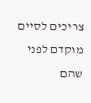צריכים לסיים מוקדם לפני שהם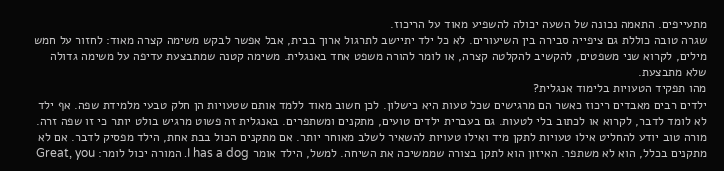מתעייפים. התאמה נכונה של השעה יכולה להשפיע מאוד על הריכוז.
שגרה טובה כוללת גם ציפייה סבירה בין השיעורים. לא כל ילד יתיישב לתרגול ארוך בבית, אבל אפשר לבקש משימה קצרה מאוד: לחזור על חמש מילים, לקרוא שני משפטים, להקשיב להקלטה קצרה, או לומר להורה משפט אחד באנגלית. משימה קטנה שמתבצעת עדיפה על משימה גדולה שלא מתבצעת.
מהו תפקיד הטעויות בלימוד אנגלית?
ילדים רבים מאבדים ריכוז כאשר הם מרגישים שכל טעות היא כישלון. לכן חשוב מאוד ללמד אותם שטעויות הן חלק טבעי מלמידת שפה. אף ילד לא לומד לדבר, לקרוא או לכתוב בלי לטעות. גם בעברית ילדים טועים, מתקנים ומשתפרים. באנגלית זה פשוט מרגיש בולט יותר כי זו שפה זרה.
מורה טוב יודע להחליט אילו טעויות לתקן מיד ואילו טעויות להשאיר לשלב מאוחר יותר. אם מתקנים הכול בבת אחת, הילד מפסיק לדבר. אם לא מתקנים בכלל, הוא לא משתפר. האיזון הוא לתקן בצורה שממשיכה את השיחה. למשל, הילד אומר I has a dog. המורה יכול לומר: Great, you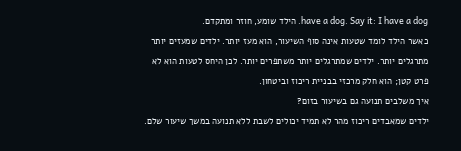have a dog. Say it: I have a dog. הילד שומע, חוזר ומתקדם.
כאשר הילד לומד שטעות אינה סוף השיעור, הוא מעז יותר. ילדים שמעזים יותר מתרגלים יותר. ילדים שמתרגלים יותר משתפרים יותר. לכן היחס לטעות הוא לא פרט קטן; הוא חלק מרכזי בבניית ריכוז וביטחון.
איך משלבים תנועה גם בשיעור בזום?
ילדים שמאבדים ריכוז מהר לא תמיד יכולים לשבת ללא תנועה במשך שיעור שלם.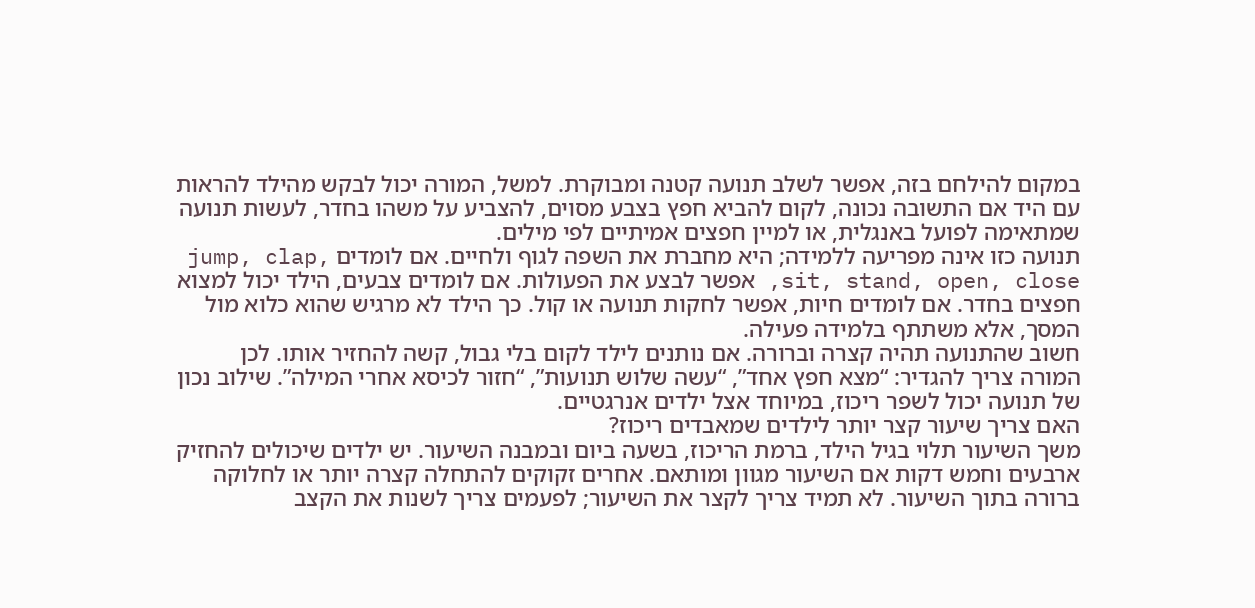במקום להילחם בזה, אפשר לשלב תנועה קטנה ומבוקרת. למשל, המורה יכול לבקש מהילד להראות עם היד אם התשובה נכונה, לקום להביא חפץ בצבע מסוים, להצביע על משהו בחדר, לעשות תנועה שמתאימה לפועל באנגלית, או למיין חפצים אמיתיים לפי מילים.
תנועה כזו אינה מפריעה ללמידה; היא מחברת את השפה לגוף ולחיים. אם לומדים jump, clap, sit, stand, open, close, אפשר לבצע את הפעולות. אם לומדים צבעים, הילד יכול למצוא חפצים בחדר. אם לומדים חיות, אפשר לחקות תנועה או קול. כך הילד לא מרגיש שהוא כלוא מול המסך, אלא משתתף בלמידה פעילה.
חשוב שהתנועה תהיה קצרה וברורה. אם נותנים לילד לקום בלי גבול, קשה להחזיר אותו. לכן המורה צריך להגדיר: “מצא חפץ אחד”, “עשה שלוש תנועות”, “חזור לכיסא אחרי המילה”. שילוב נכון של תנועה יכול לשפר ריכוז, במיוחד אצל ילדים אנרגטיים.
האם צריך שיעור קצר יותר לילדים שמאבדים ריכוז?
משך השיעור תלוי בגיל הילד, ברמת הריכוז, בשעה ביום ובמבנה השיעור. יש ילדים שיכולים להחזיק ארבעים וחמש דקות אם השיעור מגוון ומותאם. אחרים זקוקים להתחלה קצרה יותר או לחלוקה ברורה בתוך השיעור. לא תמיד צריך לקצר את השיעור; לפעמים צריך לשנות את הקצב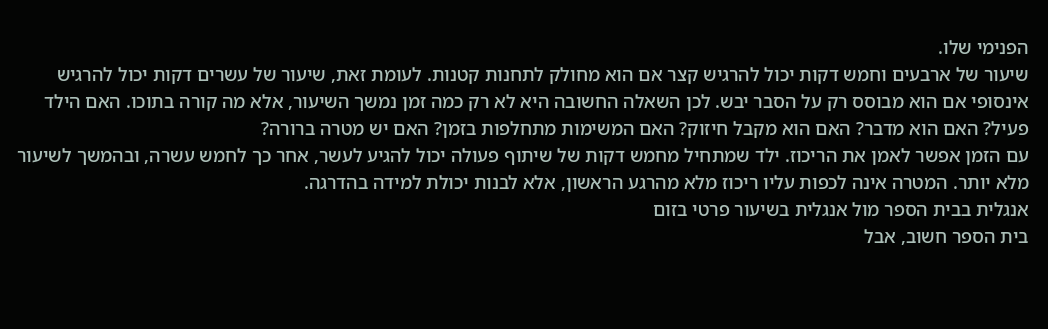הפנימי שלו.
שיעור של ארבעים וחמש דקות יכול להרגיש קצר אם הוא מחולק לתחנות קטנות. לעומת זאת, שיעור של עשרים דקות יכול להרגיש אינסופי אם הוא מבוסס רק על הסבר יבש. לכן השאלה החשובה היא לא רק כמה זמן נמשך השיעור, אלא מה קורה בתוכו. האם הילד פעיל? האם הוא מדבר? האם הוא מקבל חיזוק? האם המשימות מתחלפות בזמן? האם יש מטרה ברורה?
עם הזמן אפשר לאמן את הריכוז. ילד שמתחיל מחמש דקות של שיתוף פעולה יכול להגיע לעשר, אחר כך לחמש עשרה, ובהמשך לשיעור מלא יותר. המטרה אינה לכפות עליו ריכוז מלא מהרגע הראשון, אלא לבנות יכולת למידה בהדרגה.
אנגלית בבית הספר מול אנגלית בשיעור פרטי בזום
בית הספר חשוב, אבל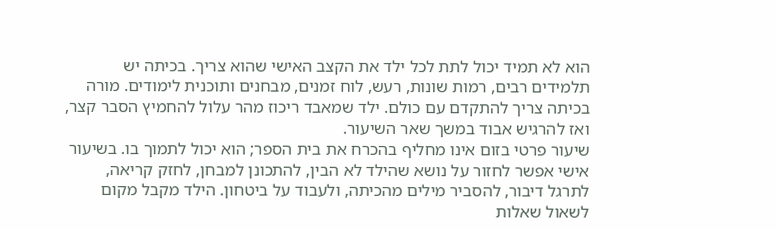הוא לא תמיד יכול לתת לכל ילד את הקצב האישי שהוא צריך. בכיתה יש תלמידים רבים, רמות שונות, רעש, לוח זמנים, מבחנים ותוכנית לימודים. מורה בכיתה צריך להתקדם עם כולם. ילד שמאבד ריכוז מהר עלול להחמיץ הסבר קצר, ואז להרגיש אבוד במשך שאר השיעור.
שיעור פרטי בזום אינו מחליף בהכרח את בית הספר; הוא יכול לתמוך בו. בשיעור אישי אפשר לחזור על נושא שהילד לא הבין, להתכונן למבחן, לחזק קריאה, לתרגל דיבור, להסביר מילים מהכיתה, ולעבוד על ביטחון. הילד מקבל מקום לשאול שאלות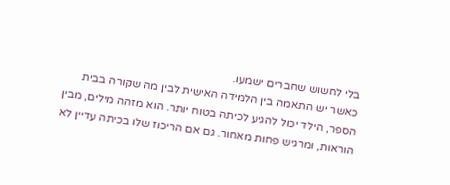בלי לחשוש שחברים ישמעו.
כאשר יש התאמה בין הלמידה האישית לבין מה שקורה בבית הספר, הילד יכול להגיע לכיתה בטוח יותר. הוא מזהה מילים, מבין הוראות, ומרגיש פחות מאחור. גם אם הריכוז שלו בכיתה עדיין לא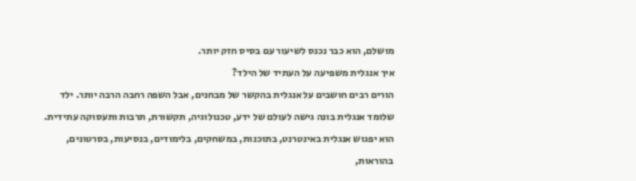מושלם, הוא כבר נכנס לשיעור עם בסיס חזק יותר.
איך אנגלית משפיעה על העתיד של הילד?
הורים רבים חושבים על אנגלית בהקשר של מבחנים, אבל השפה רחבה הרבה יותר. ילד שלומד אנגלית בונה גישה לעולם של ידע, טכנולוגיה, תקשורת, תרבות ותעסוקה עתידית. הוא יפגוש אנגלית באינטרנט, בתוכנות, במשחקים, בלימודים, בנסיעות, בסרטונים, בהוראות,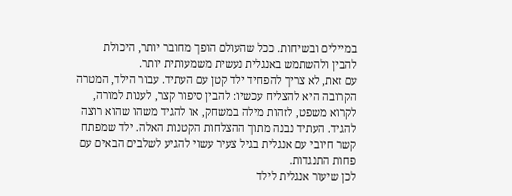במיילים ובשיחות. ככל שהעולם הופך מחובר יותר, היכולת להבין ולהשתמש באנגלית נעשית משמעותית יותר.
עם זאת, לא צריך להפחיד ילד קטן עם העתיד. עבור הילד, המטרה הקרובה היא להצליח עכשיו: להבין סיפור קצר, לענות למורה, לקרוא משפט, לזהות מילה במשחק, או להגיד משהו שהוא רוצה להגיד. העתיד נבנה מתוך ההצלחות הקטנות האלה. ילד שמפתח קשר חיובי עם אנגלית בגיל צעיר עשוי להגיע לשלבים הבאים עם פחות התנגדות.
לכן שיעור אנגלית לילד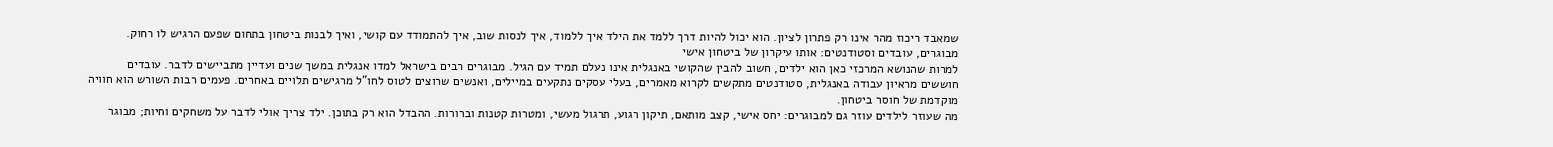שמאבד ריכוז מהר אינו רק פתרון לציון. הוא יכול להיות דרך ללמד את הילד איך ללמוד, איך לנסות שוב, איך להתמודד עם קושי, ואיך לבנות ביטחון בתחום שפעם הרגיש לו רחוק.
מבוגרים, עובדים וסטודנטים: אותו עיקרון של ביטחון אישי
למרות שהנושא המרכזי כאן הוא ילדים, חשוב להבין שהקושי באנגלית אינו נעלם תמיד עם הגיל. מבוגרים רבים בישראל למדו אנגלית במשך שנים ועדיין מתביישים לדבר. עובדים חוששים מראיון עבודה באנגלית, סטודנטים מתקשים לקרוא מאמרים, בעלי עסקים נתקעים במיילים, ואנשים שרוצים לטוס לחו”ל מרגישים תלויים באחרים. פעמים רבות השורש הוא חוויה מוקדמת של חוסר ביטחון.
מה שעוזר לילדים עוזר גם למבוגרים: יחס אישי, קצב מותאם, תיקון רגוע, תרגול מעשי, ומטרות קטנות וברורות. ההבדל הוא רק בתוכן. ילד צריך אולי לדבר על משחקים וחיות; מבוגר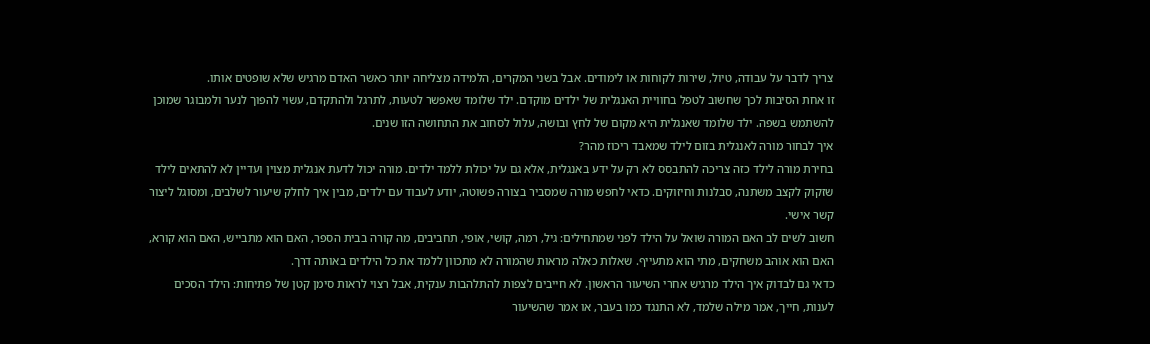צריך לדבר על עבודה, טיול, שירות לקוחות או לימודים. אבל בשני המקרים, הלמידה מצליחה יותר כאשר האדם מרגיש שלא שופטים אותו.
זו אחת הסיבות לכך שחשוב לטפל בחוויית האנגלית של ילדים מוקדם. ילד שלומד שאפשר לטעות, לתרגל ולהתקדם, עשוי להפוך לנער ולמבוגר שמוכן להשתמש בשפה. ילד שלומד שאנגלית היא מקום של לחץ ובושה, עלול לסחוב את התחושה הזו שנים.
איך לבחור מורה לאנגלית בזום לילד שמאבד ריכוז מהר?
בחירת מורה לילד כזה צריכה להתבסס לא רק על ידע באנגלית, אלא גם על יכולת ללמד ילדים. מורה יכול לדעת אנגלית מצוין ועדיין לא להתאים לילד שזקוק לקצב משתנה, סבלנות וחיזוקים. כדאי לחפש מורה שמסביר בצורה פשוטה, יודע לעבוד עם ילדים, מבין איך לחלק שיעור לשלבים, ומסוגל ליצור קשר אישי.
חשוב לשים לב האם המורה שואל על הילד לפני שמתחילים: גיל, רמה, קושי, אופי, תחביבים, מה קורה בבית הספר, האם הוא מתבייש, האם הוא קורא, האם הוא אוהב משחקים, מתי הוא מתעייף. שאלות כאלה מראות שהמורה לא מתכוון ללמד את כל הילדים באותה דרך.
כדאי גם לבדוק איך הילד מרגיש אחרי השיעור הראשון. לא חייבים לצפות להתלהבות ענקית, אבל רצוי לראות סימן קטן של פתיחות: הילד הסכים לענות, חייך, אמר מילה שלמד, לא התנגד כמו בעבר, או אמר שהשיעור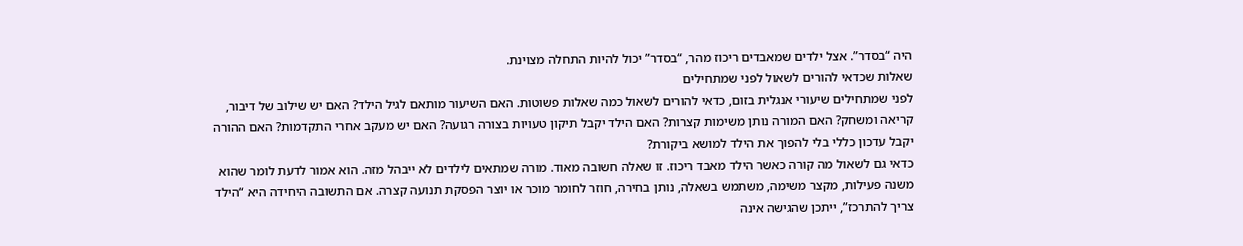היה “בסדר”. אצל ילדים שמאבדים ריכוז מהר, “בסדר” יכול להיות התחלה מצוינת.
שאלות שכדאי להורים לשאול לפני שמתחילים
לפני שמתחילים שיעורי אנגלית בזום, כדאי להורים לשאול כמה שאלות פשוטות. האם השיעור מותאם לגיל הילד? האם יש שילוב של דיבור, קריאה ומשחק? האם המורה נותן משימות קצרות? האם הילד יקבל תיקון טעויות בצורה רגועה? האם יש מעקב אחרי התקדמות? האם ההורה יקבל עדכון כללי בלי להפוך את הילד למושא ביקורת?
כדאי גם לשאול מה קורה כאשר הילד מאבד ריכוז. זו שאלה חשובה מאוד. מורה שמתאים לילדים לא ייבהל מזה. הוא אמור לדעת לומר שהוא משנה פעילות, מקצר משימה, משתמש בשאלה, נותן בחירה, חוזר לחומר מוכר או יוצר הפסקת תנועה קצרה. אם התשובה היחידה היא “הילד צריך להתרכז”, ייתכן שהגישה אינה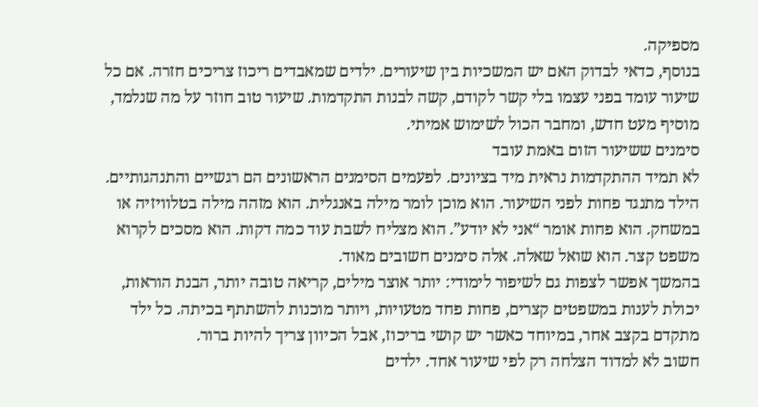מספיקה.
בנוסף, כדאי לבדוק האם יש המשכיות בין שיעורים. ילדים שמאבדים ריכוז צריכים חזרה. אם כל שיעור עומד בפני עצמו בלי קשר לקודם, קשה לבנות התקדמות. שיעור טוב חוזר על מה שנלמד, מוסיף מעט חדש, ומחבר הכול לשימוש אמיתי.
סימנים ששיעור הזום באמת עובד
לא תמיד ההתקדמות נראית מיד בציונים. לפעמים הסימנים הראשונים הם רגשיים והתנהגותיים. הילד מתנגד פחות לפני השיעור. הוא מוכן לומר מילה באנגלית. הוא מזהה מילה בטלוויזיה או במשחק. הוא פחות אומר “אני לא יודע”. הוא מצליח לשבת עוד כמה דקות. הוא מסכים לקרוא משפט קצר. הוא שואל שאלה. אלה סימנים חשובים מאוד.
בהמשך אפשר לצפות גם לשיפור לימודי: יותר אוצר מילים, קריאה טובה יותר, הבנת הוראות, יכולת לענות במשפטים קצרים, פחות פחד מטעויות, ויותר מוכנות להשתתף בכיתה. כל ילד מתקדם בקצב אחר, במיוחד כאשר יש קושי בריכוז, אבל הכיוון צריך להיות ברור.
חשוב לא למדוד הצלחה רק לפי שיעור אחד. ילדים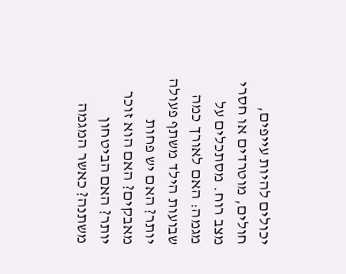יכולים להיות עייפים, חולים, מוטרדים או חסרי מצב רוח. מסתכלים על מגמה: האם לאורך כמה שבועות הילד משתף פעולה יותר? האם יש פחות מאבקים? האם הוא זוכר יותר? האם הביטחון משתנה? כאשר המגמה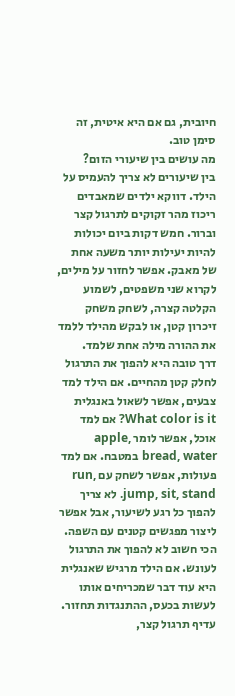חיובית, גם אם היא איטית, זה סימן טוב.
מה עושים בין שיעורי הזום?
בין שיעורים לא צריך להעמיס על הילד. דווקא ילדים שמאבדים ריכוז מהר זקוקים לתרגול קצר וברור. חמש דקות ביום יכולות להיות יעילות יותר משעה אחת של מאבק. אפשר לחזור על מילים, לקרוא שני משפטים, לשמוע הקלטה קצרה, לשחק משחק זיכרון קטן, או לבקש מהילד ללמד את ההורה מילה אחת שלמד.
דרך טובה היא להפוך את התרגול לחלק קטן מהחיים. אם הילד למד צבעים, אפשר לשאול באנגלית What color is it? אם למד אוכל, אפשר לומר apple, bread, water במטבח. אם למד פעולות, אפשר לשחק עם run, jump, sit, stand. לא צריך להפוך כל רגע לשיעור, אבל אפשר ליצור מפגשים קטנים עם השפה.
הכי חשוב לא להפוך את התרגול לעונש. אם הילד מרגיש שאנגלית היא עוד דבר שמכריחים אותו לעשות בכעס, ההתנגדות תחזור. עדיף תרגול קצר,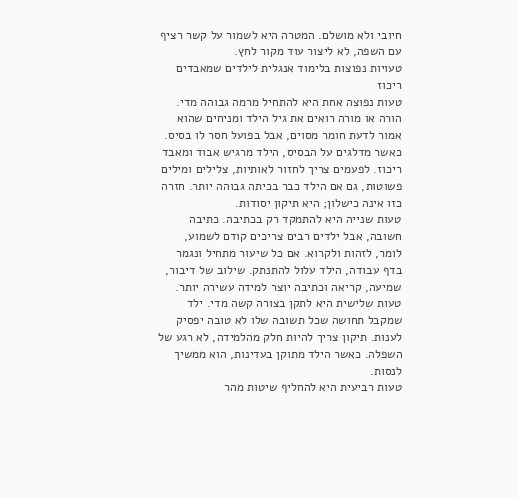חיובי ולא מושלם. המטרה היא לשמור על קשר רציף עם השפה, לא ליצור עוד מקור לחץ.
טעויות נפוצות בלימוד אנגלית לילדים שמאבדים ריכוז
טעות נפוצה אחת היא להתחיל מרמה גבוהה מדי. הורה או מורה רואים את גיל הילד ומניחים שהוא אמור לדעת חומר מסוים, אבל בפועל חסר לו בסיס. כאשר מדלגים על הבסיס, הילד מרגיש אבוד ומאבד ריכוז. לפעמים צריך לחזור לאותיות, צלילים ומילים פשוטות, גם אם הילד כבר בכיתה גבוהה יותר. חזרה כזו אינה כישלון; היא תיקון יסודות.
טעות שנייה היא להתמקד רק בכתיבה. כתיבה חשובה, אבל ילדים רבים צריכים קודם לשמוע, לומר, לזהות ולקרוא. אם כל שיעור מתחיל ונגמר בדף עבודה, הילד עלול להתנתק. שילוב של דיבור, שמיעה, קריאה וכתיבה יוצר למידה עשירה יותר.
טעות שלישית היא לתקן בצורה קשה מדי. ילד שמקבל תחושה שכל תשובה שלו לא טובה יפסיק לענות. תיקון צריך להיות חלק מהלמידה, לא רגע של השפלה. כאשר הילד מתוקן בעדינות, הוא ממשיך לנסות.
טעות רביעית היא להחליף שיטות מהר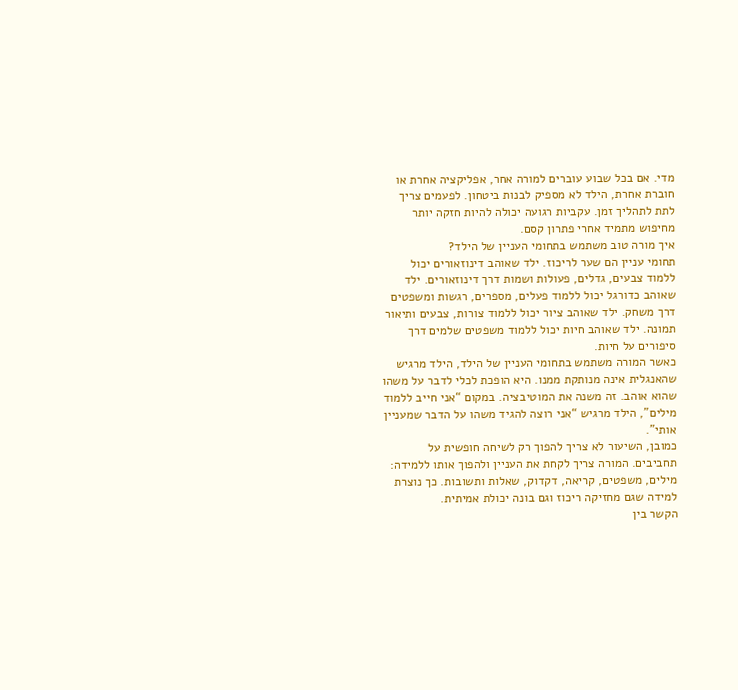מדי. אם בכל שבוע עוברים למורה אחר, אפליקציה אחרת או חוברת אחרת, הילד לא מספיק לבנות ביטחון. לפעמים צריך לתת לתהליך זמן. עקביות רגועה יכולה להיות חזקה יותר מחיפוש מתמיד אחרי פתרון קסם.
איך מורה טוב משתמש בתחומי העניין של הילד?
תחומי עניין הם שער לריכוז. ילד שאוהב דינוזאורים יכול ללמוד צבעים, גדלים, פעולות ושמות דרך דינוזאורים. ילד שאוהב כדורגל יכול ללמוד פעלים, מספרים, רגשות ומשפטים דרך משחק. ילד שאוהב ציור יכול ללמוד צורות, צבעים ותיאור תמונה. ילד שאוהב חיות יכול ללמוד משפטים שלמים דרך סיפורים על חיות.
כאשר המורה משתמש בתחומי העניין של הילד, הילד מרגיש שהאנגלית אינה מנותקת ממנו. היא הופכת לכלי לדבר על משהו שהוא אוהב. זה משנה את המוטיבציה. במקום “אני חייב ללמוד מילים”, הילד מרגיש “אני רוצה להגיד משהו על הדבר שמעניין אותי”.
כמובן, השיעור לא צריך להפוך רק לשיחה חופשית על תחביבים. המורה צריך לקחת את העניין ולהפוך אותו ללמידה: מילים, משפטים, קריאה, דקדוק, שאלות ותשובות. כך נוצרת למידה שגם מחזיקה ריכוז וגם בונה יכולת אמיתית.
הקשר בין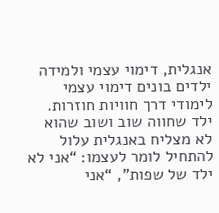אנגלית, דימוי עצמי ולמידה
ילדים בונים דימוי עצמי לימודי דרך חוויות חוזרות. ילד שחווה שוב ושוב שהוא לא מצליח באנגלית עלול להתחיל לומר לעצמו: “אני לא ילד של שפות”, “אני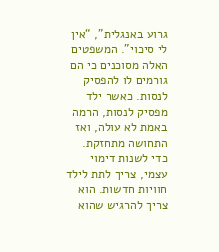גרוע באנגלית”, “אין לי סיכוי”. המשפטים האלה מסוכנים כי הם גורמים לו להפסיק לנסות. כאשר ילד מפסיק לנסות, הרמה באמת לא עולה, ואז התחושה מתחזקת.
כדי לשנות דימוי עצמי, צריך לתת לילד חוויות חדשות. הוא צריך להרגיש שהוא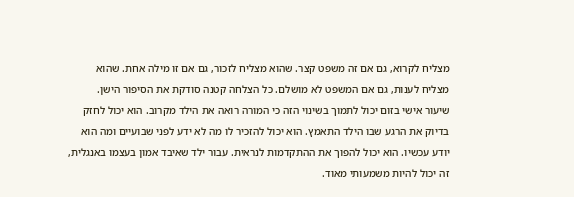מצליח לקרוא, גם אם זה משפט קצר. שהוא מצליח לזכור, גם אם זו מילה אחת. שהוא מצליח לענות, גם אם המשפט לא מושלם. כל הצלחה קטנה סודקת את הסיפור הישן.
שיעור אישי בזום יכול לתמוך בשינוי הזה כי המורה רואה את הילד מקרוב. הוא יכול לחזק בדיוק את הרגע שבו הילד התאמץ. הוא יכול להזכיר לו מה לא ידע לפני שבועיים ומה הוא יודע עכשיו. הוא יכול להפוך את ההתקדמות לנראית. עבור ילד שאיבד אמון בעצמו באנגלית, זה יכול להיות משמעותי מאוד.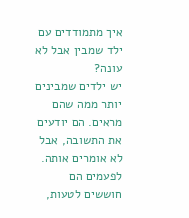איך מתמודדים עם ילד שמבין אבל לא עונה?
יש ילדים שמבינים יותר ממה שהם מראים. הם יודעים את התשובה, אבל לא אומרים אותה. לפעמים הם חוששים לטעות,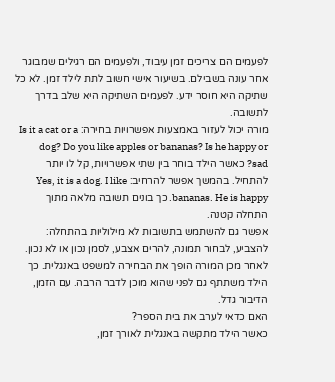לפעמים הם צריכים זמן עיבוד, ולפעמים הם רגילים שמבוגר אחר עונה בשבילם. בשיעור אישי חשוב לתת לילד זמן. לא כל שתיקה היא חוסר ידע. לפעמים השתיקה היא שלב בדרך לתשובה.
מורה יכול לעזור באמצעות אפשרויות בחירה: Is it a cat or a dog? Do you like apples or bananas? Is he happy or sad? כאשר הילד בוחר בין שתי אפשרויות, קל לו יותר להתחיל. בהמשך אפשר להרחיב: Yes, it is a dog. I like bananas. He is happy. כך בונים תשובה מלאה מתוך התחלה קטנה.
אפשר גם להשתמש בתשובות לא מילוליות בהתחלה: להצביע, לבחור תמונה, להרים אצבע, לסמן נכון או לא נכון. לאחר מכן המורה הופך את הבחירה למשפט באנגלית. כך הילד משתתף גם לפני שהוא מוכן לדבר הרבה. עם הזמן, הדיבור גדל.
האם כדאי לערב את בית הספר?
כאשר הילד מתקשה באנגלית לאורך זמן,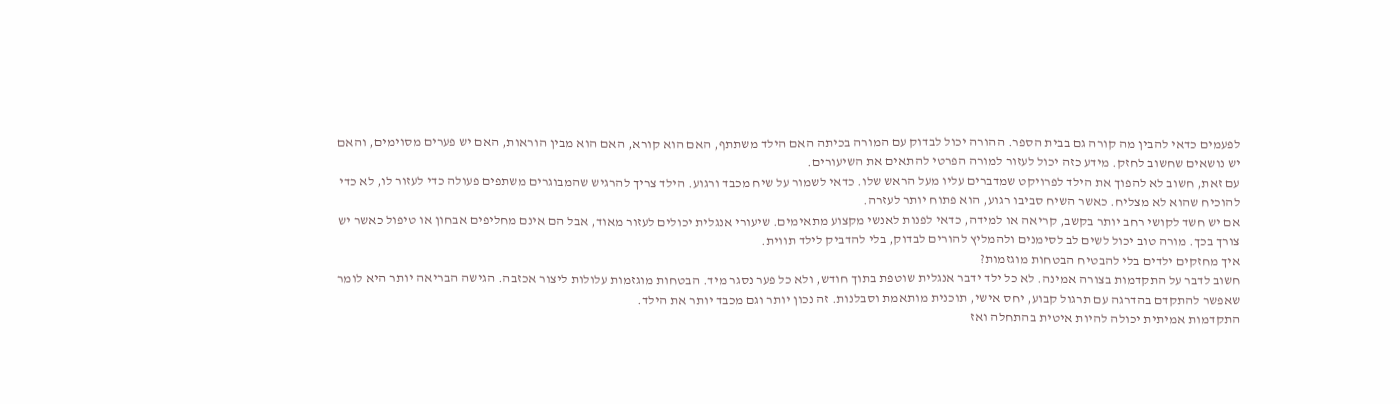לפעמים כדאי להבין מה קורה גם בבית הספר. ההורה יכול לבדוק עם המורה בכיתה האם הילד משתתף, האם הוא קורא, האם הוא מבין הוראות, האם יש פערים מסוימים, והאם יש נושאים שחשוב לחזק. מידע כזה יכול לעזור למורה הפרטי להתאים את השיעורים.
עם זאת, חשוב לא להפוך את הילד לפרויקט שמדברים עליו מעל הראש שלו. כדאי לשמור על שיח מכבד ורגוע. הילד צריך להרגיש שהמבוגרים משתפים פעולה כדי לעזור לו, לא כדי להוכיח שהוא לא מצליח. כאשר השיח סביבו רגוע, הוא פתוח יותר לעזרה.
אם יש חשד לקושי רחב יותר בקשב, קריאה או למידה, כדאי לפנות לאנשי מקצוע מתאימים. שיעורי אנגלית יכולים לעזור מאוד, אבל הם אינם מחליפים אבחון או טיפול כאשר יש צורך בכך. מורה טוב יכול לשים לב לסימנים ולהמליץ להורים לבדוק, בלי להדביק לילד תווית.
איך מחזקים ילדים בלי להבטיח הבטחות מוגזמות?
חשוב לדבר על התקדמות בצורה אמינה. לא כל ילד ידבר אנגלית שוטפת בתוך חודש, ולא כל פער נסגר מיד. הבטחות מוגזמות עלולות ליצור אכזבה. הגישה הבריאה יותר היא לומר שאפשר להתקדם בהדרגה עם תרגול קבוע, יחס אישי, תוכנית מותאמת וסבלנות. זה נכון יותר וגם מכבד יותר את הילד.
התקדמות אמיתית יכולה להיות איטית בהתחלה ואז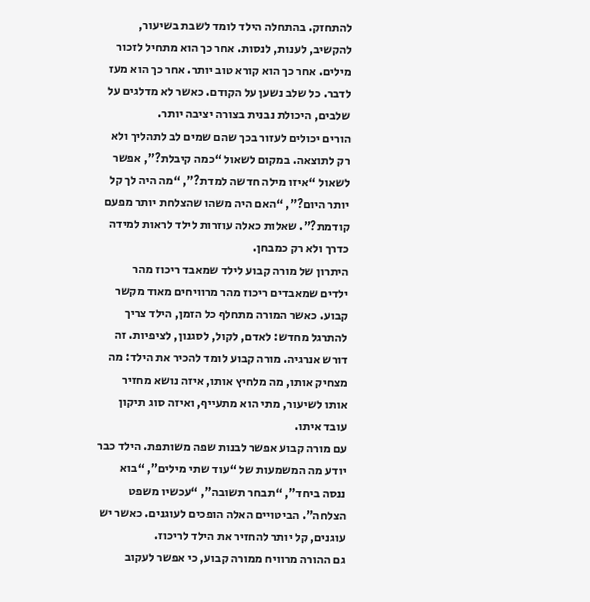להתחזק. בהתחלה הילד לומד לשבת בשיעור, להקשיב, לענות, לנסות. אחר כך הוא מתחיל לזכור מילים. אחר כך הוא קורא טוב יותר. אחר כך הוא מעז לדבר. כל שלב נשען על הקודם. כאשר לא מדלגים על שלבים, היכולת נבנית בצורה יציבה יותר.
הורים יכולים לעזור בכך שהם שמים לב לתהליך ולא רק לתוצאה. במקום לשאול “כמה קיבלת?”, אפשר לשאול “איזו מילה חדשה למדת?”, “מה היה לך קל יותר היום?”, “האם היה משהו שהצלחת יותר מפעם קודמת?”. שאלות כאלה עוזרות לילד לראות למידה כדרך ולא רק כמבחן.
היתרון של מורה קבוע לילד שמאבד ריכוז מהר
ילדים שמאבדים ריכוז מהר מרוויחים מאוד מקשר קבוע. כאשר המורה מתחלף כל הזמן, הילד צריך להתרגל מחדש: לאדם, לקול, לסגנון, לציפיות. זה דורש אנרגיה. מורה קבוע לומד להכיר את הילד: מה מצחיק אותו, מה מלחיץ אותו, איזה נושא מחזיר אותו לשיעור, מתי הוא מתעייף, ואיזה סוג תיקון עובד איתו.
עם מורה קבוע אפשר לבנות שפה משותפת. הילד כבר יודע מה המשמעות של “עוד שתי מילים”, “בוא ננסה ביחד”, “תבחר תשובה”, “עכשיו משפט הצלחה”. הביטויים האלה הופכים לעוגנים. כאשר יש עוגנים, קל יותר להחזיר את הילד לריכוז.
גם ההורה מרוויח ממורה קבוע, כי אפשר לעקוב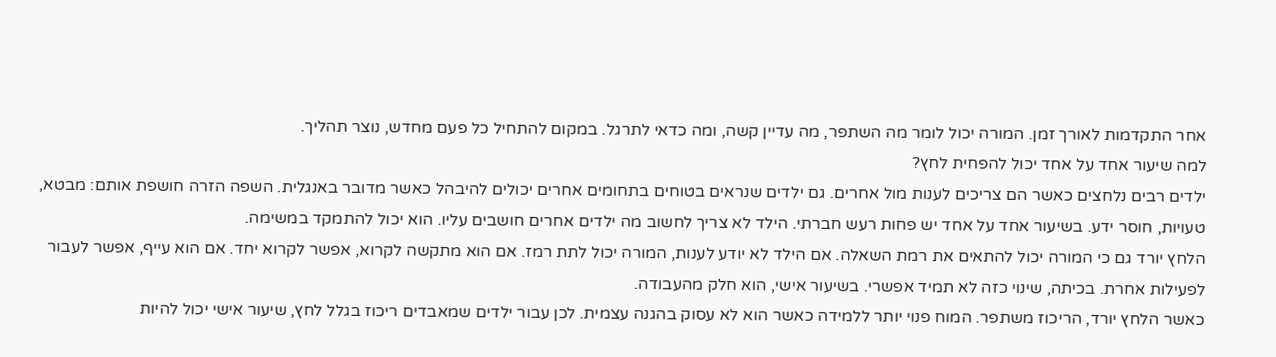אחר התקדמות לאורך זמן. המורה יכול לומר מה השתפר, מה עדיין קשה, ומה כדאי לתרגל. במקום להתחיל כל פעם מחדש, נוצר תהליך.
למה שיעור אחד על אחד יכול להפחית לחץ?
ילדים רבים נלחצים כאשר הם צריכים לענות מול אחרים. גם ילדים שנראים בטוחים בתחומים אחרים יכולים להיבהל כאשר מדובר באנגלית. השפה הזרה חושפת אותם: מבטא, טעויות, חוסר ידע. בשיעור אחד על אחד יש פחות רעש חברתי. הילד לא צריך לחשוב מה ילדים אחרים חושבים עליו. הוא יכול להתמקד במשימה.
הלחץ יורד גם כי המורה יכול להתאים את רמת השאלה. אם הילד לא יודע לענות, המורה יכול לתת רמז. אם הוא מתקשה לקרוא, אפשר לקרוא יחד. אם הוא עייף, אפשר לעבור לפעילות אחרת. בכיתה, שינוי כזה לא תמיד אפשרי. בשיעור אישי, הוא חלק מהעבודה.
כאשר הלחץ יורד, הריכוז משתפר. המוח פנוי יותר ללמידה כאשר הוא לא עסוק בהגנה עצמית. לכן עבור ילדים שמאבדים ריכוז בגלל לחץ, שיעור אישי יכול להיות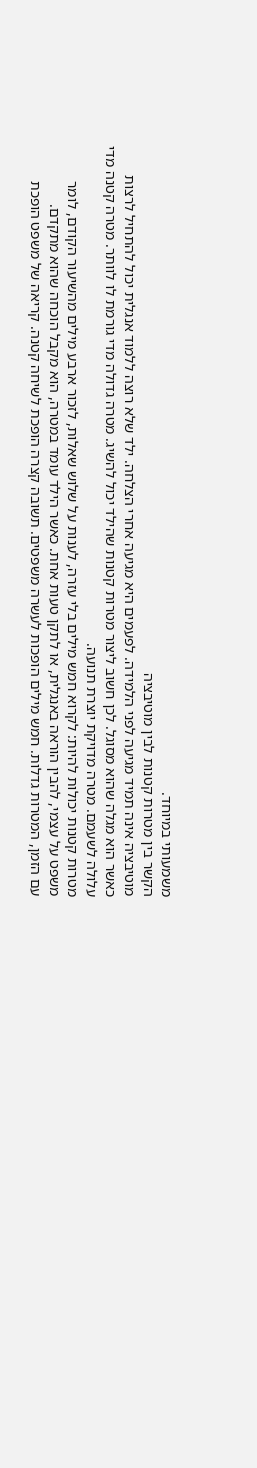משמעותי במיוחד.
הקשר בין מטרות קטנות לבין מוטיבציה
מוטיבציה אינה תמיד מגיעה לפני הלמידה. לפעמים היא מגיעה אחרי הצלחה. ילד שלא רוצה ללמוד אנגלית יכול להתחיל לרצות כאשר הוא מגלה שהוא מסוגל. לכן חשוב ליצור מטרות קטנות שהילד יכול להשיג. מטרה גדולה מדי גורמת לו לוותר. מטרה קטנה מדי עלולה לשעמם. מטרה מדויקת יוצרת תנועה.
מטרות קטנות יכולות להיות: לקרוא חמש מילים בלי עזרה, לענות על שלוש שאלות, לזכור ארבע מילים מהשיעור הקודם, לומר משפט על עצמי, להבין הוראה באנגלית, או לתקן טעות אחת. כאשר הילד עומד במטרה, הוא מקבל הוכחה שהוא מתקדם.
עם הזמן, המטרות גדלות. חמש מילים הופכות לעשרה משפטים. תשובה קצרה הופכת לשיחה קטנה. קריאה של משפט הופכת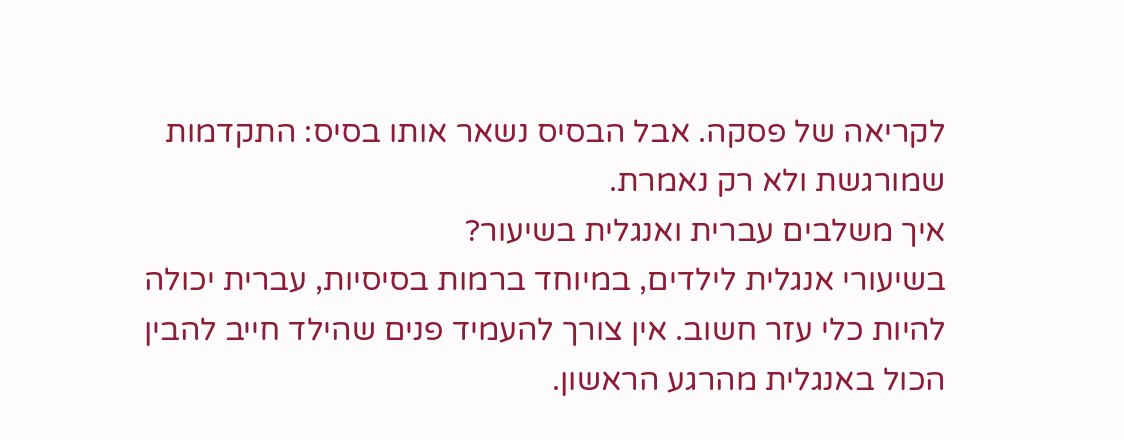לקריאה של פסקה. אבל הבסיס נשאר אותו בסיס: התקדמות שמורגשת ולא רק נאמרת.
איך משלבים עברית ואנגלית בשיעור?
בשיעורי אנגלית לילדים, במיוחד ברמות בסיסיות, עברית יכולה להיות כלי עזר חשוב. אין צורך להעמיד פנים שהילד חייב להבין הכול באנגלית מהרגע הראשון.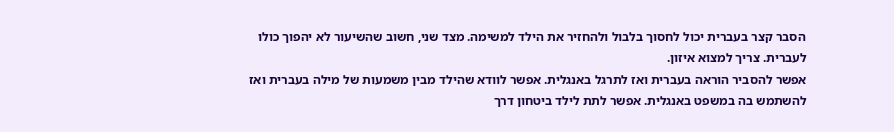הסבר קצר בעברית יכול לחסוך בלבול ולהחזיר את הילד למשימה. מצד שני, חשוב שהשיעור לא יהפוך כולו לעברית. צריך למצוא איזון.
אפשר להסביר הוראה בעברית ואז לתרגל באנגלית. אפשר לוודא שהילד מבין משמעות של מילה בעברית ואז להשתמש בה במשפט באנגלית. אפשר לתת לילד ביטחון דרך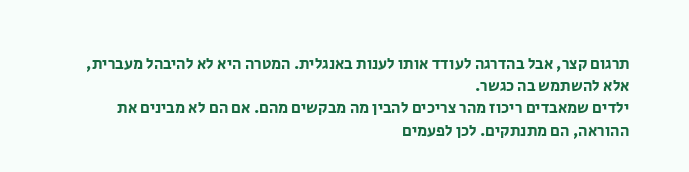תרגום קצר, אבל בהדרגה לעודד אותו לענות באנגלית. המטרה היא לא להיבהל מעברית, אלא להשתמש בה כגשר.
ילדים שמאבדים ריכוז מהר צריכים להבין מה מבקשים מהם. אם הם לא מבינים את ההוראה, הם מתנתקים. לכן לפעמים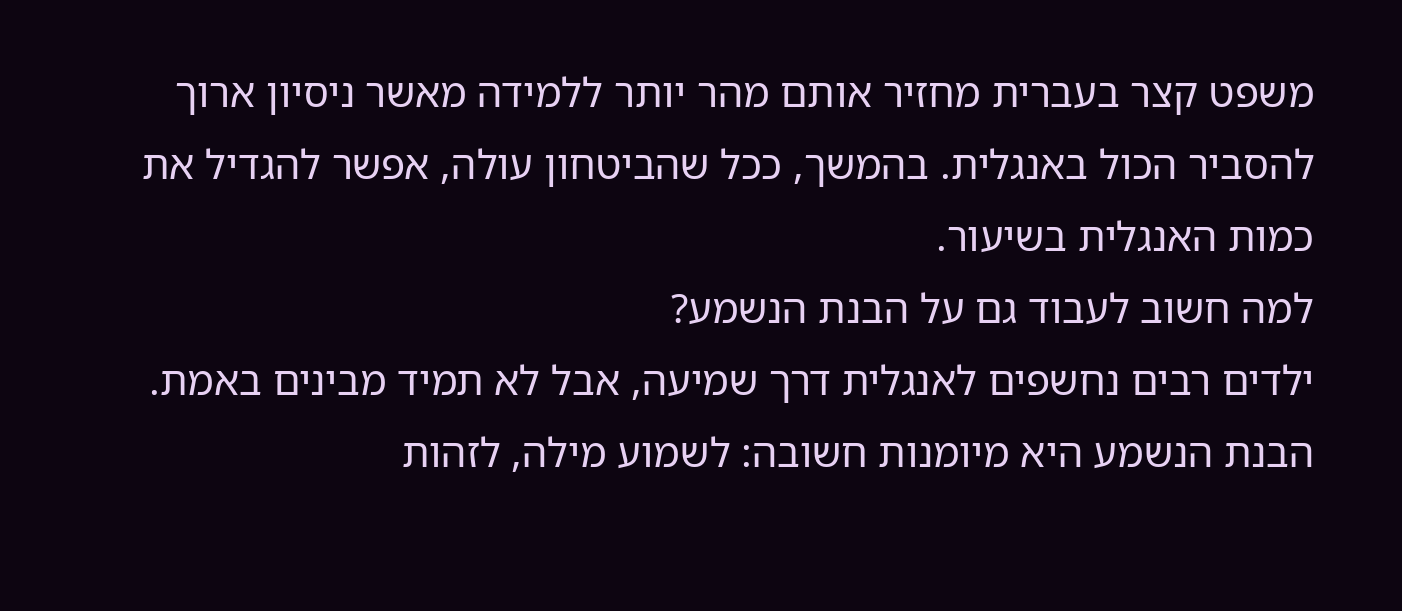משפט קצר בעברית מחזיר אותם מהר יותר ללמידה מאשר ניסיון ארוך להסביר הכול באנגלית. בהמשך, ככל שהביטחון עולה, אפשר להגדיל את כמות האנגלית בשיעור.
למה חשוב לעבוד גם על הבנת הנשמע?
ילדים רבים נחשפים לאנגלית דרך שמיעה, אבל לא תמיד מבינים באמת. הבנת הנשמע היא מיומנות חשובה: לשמוע מילה, לזהות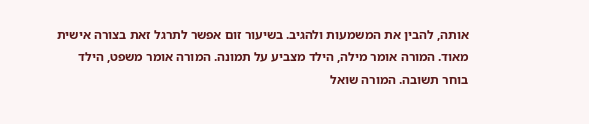אותה, להבין את המשמעות ולהגיב. בשיעור זום אפשר לתרגל זאת בצורה אישית מאוד. המורה אומר מילה, הילד מצביע על תמונה. המורה אומר משפט, הילד בוחר תשובה. המורה שואל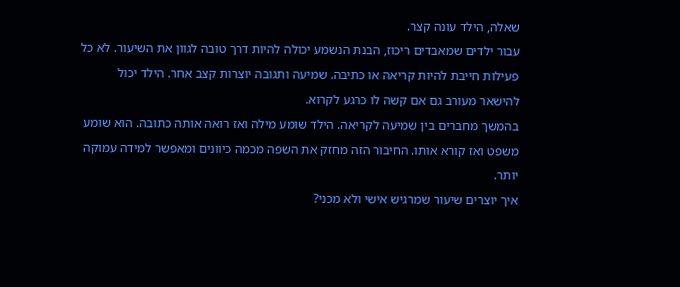שאלה, הילד עונה קצר.
עבור ילדים שמאבדים ריכוז, הבנת הנשמע יכולה להיות דרך טובה לגוון את השיעור. לא כל פעילות חייבת להיות קריאה או כתיבה. שמיעה ותגובה יוצרות קצב אחר. הילד יכול להישאר מעורב גם אם קשה לו כרגע לקרוא.
בהמשך מחברים בין שמיעה לקריאה. הילד שומע מילה ואז רואה אותה כתובה. הוא שומע משפט ואז קורא אותו. החיבור הזה מחזק את השפה מכמה כיוונים ומאפשר למידה עמוקה יותר.
איך יוצרים שיעור שמרגיש אישי ולא מכני?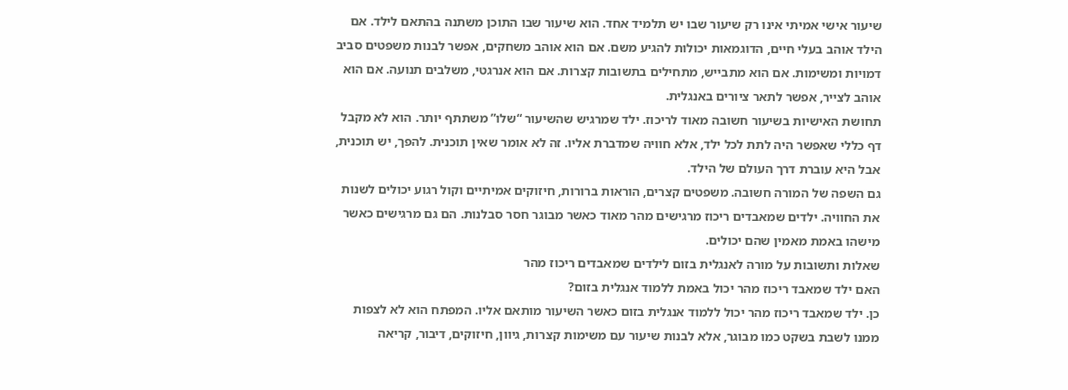שיעור אישי אמיתי אינו רק שיעור שבו יש תלמיד אחד. הוא שיעור שבו התוכן משתנה בהתאם לילד. אם הילד אוהב בעלי חיים, הדוגמאות יכולות להגיע משם. אם הוא אוהב משחקים, אפשר לבנות משפטים סביב דמויות ומשימות. אם הוא מתבייש, מתחילים בתשובות קצרות. אם הוא אנרגטי, משלבים תנועה. אם הוא אוהב לצייר, אפשר לתאר ציורים באנגלית.
תחושת האישיות בשיעור חשובה מאוד לריכוז. ילד שמרגיש שהשיעור “שלו” משתתף יותר. הוא לא מקבל דף כללי שאפשר היה לתת לכל ילד, אלא חוויה שמדברת אליו. זה לא אומר שאין תוכנית. להפך, יש תוכנית, אבל היא עוברת דרך העולם של הילד.
גם השפה של המורה חשובה. משפטים קצרים, הוראות ברורות, חיזוקים אמיתיים וקול רגוע יכולים לשנות את החוויה. ילדים שמאבדים ריכוז מרגישים מהר מאוד כאשר מבוגר חסר סבלנות. הם גם מרגישים כאשר מישהו באמת מאמין שהם יכולים.
שאלות ותשובות על מורה לאנגלית בזום לילדים שמאבדים ריכוז מהר
האם ילד שמאבד ריכוז מהר יכול באמת ללמוד אנגלית בזום?
כן. ילד שמאבד ריכוז מהר יכול ללמוד אנגלית בזום כאשר השיעור מותאם אליו. המפתח הוא לא לצפות ממנו לשבת בשקט כמו מבוגר, אלא לבנות שיעור עם משימות קצרות, גיוון, חיזוקים, דיבור, קריאה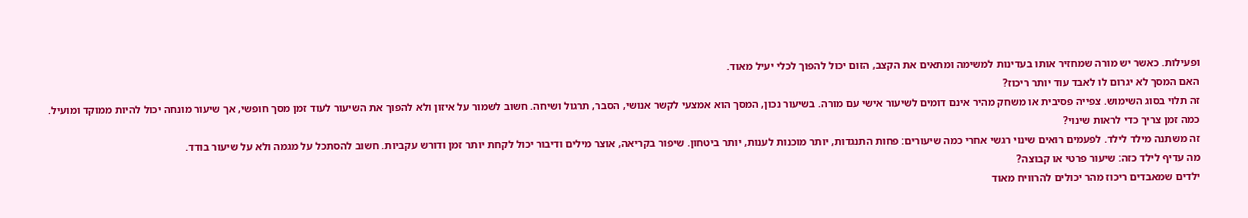ופעילות. כאשר יש מורה שמחזיר אותו בעדינות למשימה ומתאים את הקצב, הזום יכול להפוך לכלי יעיל מאוד.
האם המסך לא יגרום לו לאבד עוד יותר ריכוז?
זה תלוי בסוג השימוש. צפייה פסיבית או משחק מהיר אינם דומים לשיעור אישי עם מורה. בשיעור נכון, המסך הוא אמצעי לקשר אנושי, הסבר, תרגול ושיחה. חשוב לשמור על איזון ולא להפוך את השיעור לעוד זמן מסך חופשי, אך שיעור מונחה יכול להיות ממוקד ומועיל.
כמה זמן צריך כדי לראות שינוי?
זה משתנה מילד לילד. לפעמים רואים שינוי רגשי אחרי כמה שיעורים: פחות התנגדות, יותר מוכנות לענות, יותר ביטחון. שיפור בקריאה, אוצר מילים ודיבור יכול לקחת יותר זמן ודורש עקביות. חשוב להסתכל על מגמה ולא על שיעור בודד.
מה עדיף לילד כזה: שיעור פרטי או קבוצה?
ילדים שמאבדים ריכוז מהר יכולים להרוויח מאוד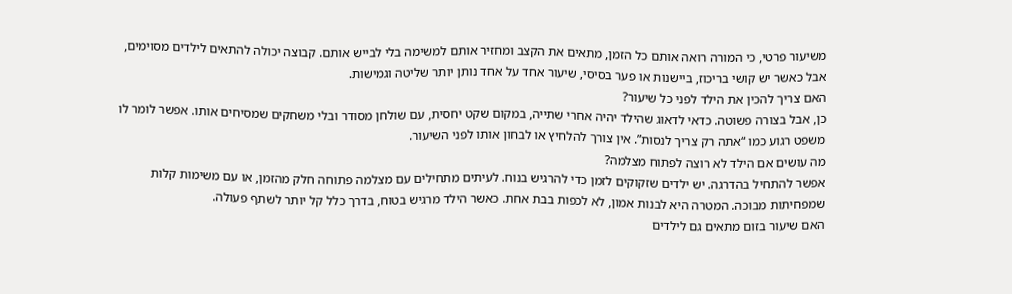משיעור פרטי, כי המורה רואה אותם כל הזמן, מתאים את הקצב ומחזיר אותם למשימה בלי לבייש אותם. קבוצה יכולה להתאים לילדים מסוימים, אבל כאשר יש קושי בריכוז, ביישנות או פער בסיסי, שיעור אחד על אחד נותן יותר שליטה וגמישות.
האם צריך להכין את הילד לפני כל שיעור?
כן, אבל בצורה פשוטה. כדאי לדאוג שהילד יהיה אחרי שתייה, במקום שקט יחסית, עם שולחן מסודר ובלי משחקים שמסיחים אותו. אפשר לומר לו משפט רגוע כמו “אתה רק צריך לנסות”. אין צורך להלחיץ או לבחון אותו לפני השיעור.
מה עושים אם הילד לא רוצה לפתוח מצלמה?
אפשר להתחיל בהדרגה. יש ילדים שזקוקים לזמן כדי להרגיש בנוח. לעיתים מתחילים עם מצלמה פתוחה חלק מהזמן, או עם משימות קלות שמפחיתות מבוכה. המטרה היא לבנות אמון, לא לכפות בבת אחת. כאשר הילד מרגיש בטוח, בדרך כלל קל יותר לשתף פעולה.
האם שיעור בזום מתאים גם לילדים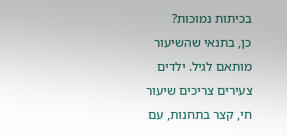בכיתות נמוכות?
כן, בתנאי שהשיעור מותאם לגיל. ילדים צעירים צריכים שיעור חי, קצר בתחנות, עם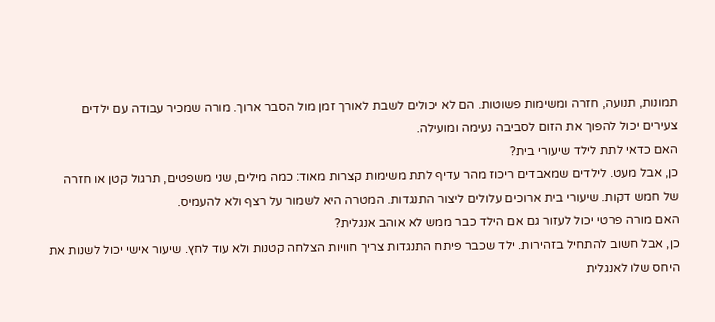תמונות, תנועה, חזרה ומשימות פשוטות. הם לא יכולים לשבת לאורך זמן מול הסבר ארוך. מורה שמכיר עבודה עם ילדים צעירים יכול להפוך את הזום לסביבה נעימה ומועילה.
האם כדאי לתת לילד שיעורי בית?
כן, אבל מעט. לילדים שמאבדים ריכוז מהר עדיף לתת משימות קצרות מאוד: כמה מילים, שני משפטים, תרגול קטן או חזרה של חמש דקות. שיעורי בית ארוכים עלולים ליצור התנגדות. המטרה היא לשמור על רצף ולא להעמיס.
האם מורה פרטי יכול לעזור גם אם הילד כבר ממש לא אוהב אנגלית?
כן, אבל חשוב להתחיל בזהירות. ילד שכבר פיתח התנגדות צריך חוויות הצלחה קטנות ולא עוד לחץ. שיעור אישי יכול לשנות את היחס שלו לאנגלית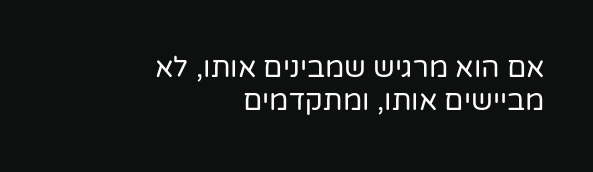אם הוא מרגיש שמבינים אותו, לא מביישים אותו, ומתקדמים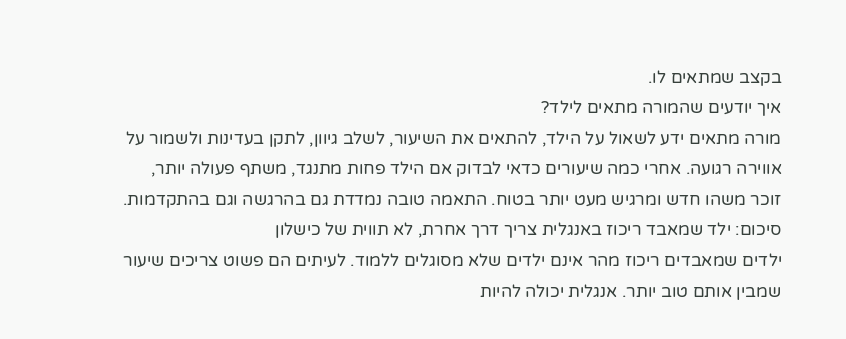בקצב שמתאים לו.
איך יודעים שהמורה מתאים לילד?
מורה מתאים ידע לשאול על הילד, להתאים את השיעור, לשלב גיוון, לתקן בעדינות ולשמור על אווירה רגועה. אחרי כמה שיעורים כדאי לבדוק אם הילד פחות מתנגד, משתף פעולה יותר, זוכר משהו חדש ומרגיש מעט יותר בטוח. התאמה טובה נמדדת גם בהרגשה וגם בהתקדמות.
סיכום: ילד שמאבד ריכוז באנגלית צריך דרך אחרת, לא תווית של כישלון
ילדים שמאבדים ריכוז מהר אינם ילדים שלא מסוגלים ללמוד. לעיתים הם פשוט צריכים שיעור שמבין אותם טוב יותר. אנגלית יכולה להיות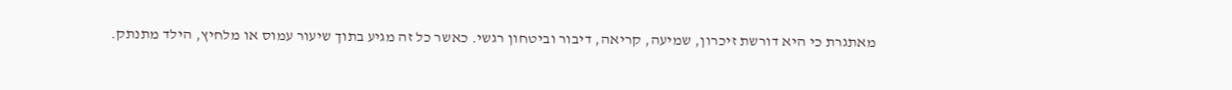מאתגרת כי היא דורשת זיכרון, שמיעה, קריאה, דיבור וביטחון רגשי. כאשר כל זה מגיע בתוך שיעור עמוס או מלחיץ, הילד מתנתק.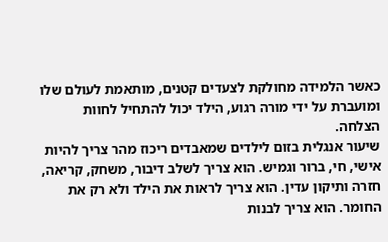כאשר הלמידה מחולקת לצעדים קטנים, מותאמת לעולם שלו ומועברת על ידי מורה רגוע, הילד יכול להתחיל לחוות הצלחה.
שיעור אנגלית בזום לילדים שמאבדים ריכוז מהר צריך להיות אישי, חי, ברור וגמיש. הוא צריך לשלב דיבור, משחק, קריאה, חזרה ותיקון עדין. הוא צריך לראות את הילד ולא רק את החומר. הוא צריך לבנות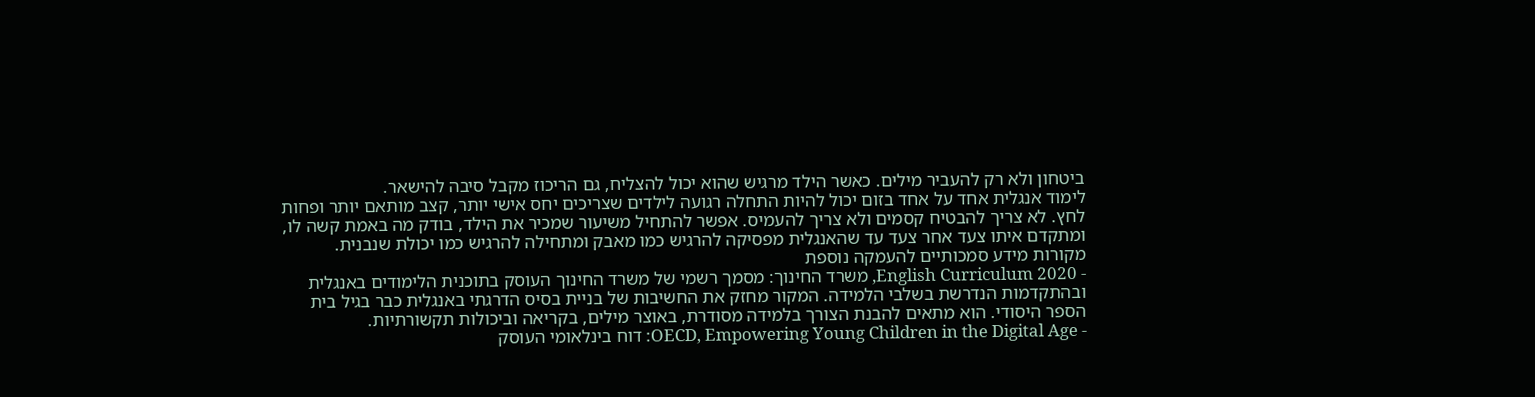ביטחון ולא רק להעביר מילים. כאשר הילד מרגיש שהוא יכול להצליח, גם הריכוז מקבל סיבה להישאר.
לימוד אנגלית אחד על אחד בזום יכול להיות התחלה רגועה לילדים שצריכים יחס אישי יותר, קצב מותאם יותר ופחות לחץ. לא צריך להבטיח קסמים ולא צריך להעמיס. אפשר להתחיל משיעור שמכיר את הילד, בודק מה באמת קשה לו, ומתקדם איתו צעד אחר צעד עד שהאנגלית מפסיקה להרגיש כמו מאבק ומתחילה להרגיש כמו יכולת שנבנית.
מקורות מידע סמכותיים להעמקה נוספת
- English Curriculum 2020, משרד החינוך: מסמך רשמי של משרד החינוך העוסק בתוכנית הלימודים באנגלית ובהתקדמות הנדרשת בשלבי הלמידה. המקור מחזק את החשיבות של בניית בסיס הדרגתי באנגלית כבר בגיל בית הספר היסודי. הוא מתאים להבנת הצורך בלמידה מסודרת, באוצר מילים, בקריאה וביכולות תקשורתיות.
- OECD, Empowering Young Children in the Digital Age: דוח בינלאומי העוסק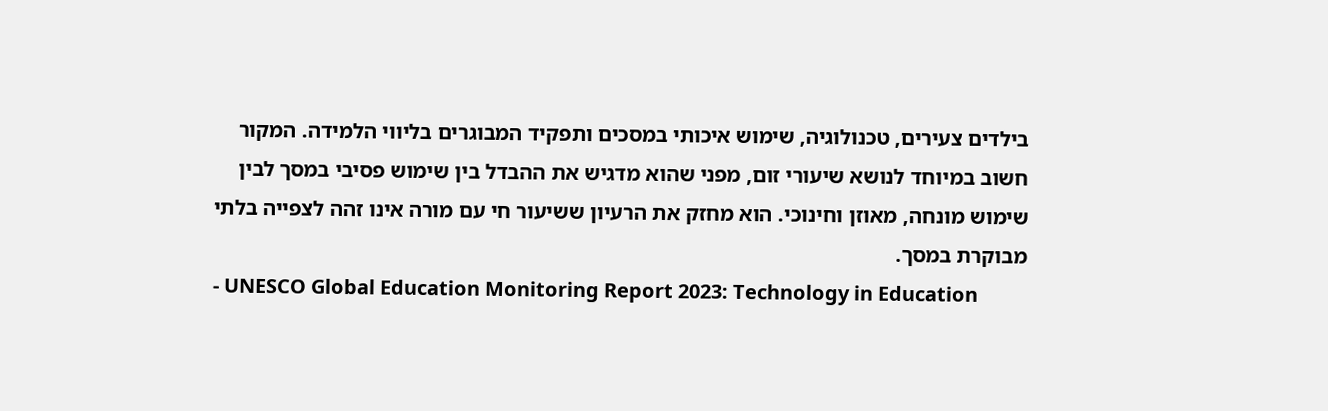בילדים צעירים, טכנולוגיה, שימוש איכותי במסכים ותפקיד המבוגרים בליווי הלמידה. המקור חשוב במיוחד לנושא שיעורי זום, מפני שהוא מדגיש את ההבדל בין שימוש פסיבי במסך לבין שימוש מונחה, מאוזן וחינוכי. הוא מחזק את הרעיון ששיעור חי עם מורה אינו זהה לצפייה בלתי מבוקרת במסך.
- UNESCO Global Education Monitoring Report 2023: Technology in Education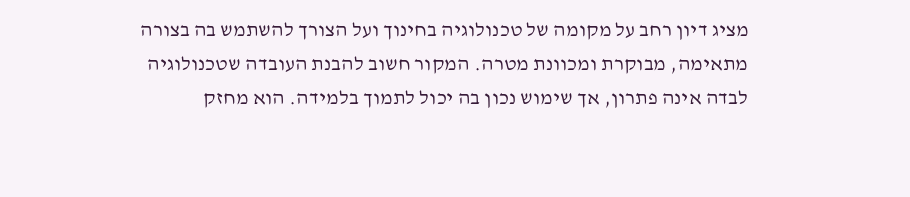מציג דיון רחב על מקומה של טכנולוגיה בחינוך ועל הצורך להשתמש בה בצורה מתאימה, מבוקרת ומכוונת מטרה. המקור חשוב להבנת העובדה שטכנולוגיה לבדה אינה פתרון, אך שימוש נכון בה יכול לתמוך בלמידה. הוא מחזק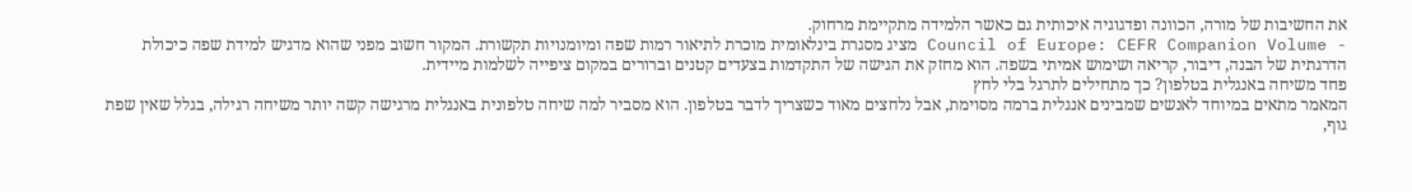את החשיבות של מורה, הכוונה ופדגוגיה איכותית גם כאשר הלמידה מתקיימת מרחוק.
- Council of Europe: CEFR Companion Volume מציג מסגרת בינלאומית מוכרת לתיאור רמות שפה ומיומנויות תקשורת. המקור חשוב מפני שהוא מדגיש למידת שפה כיכולת הדרגתית של הבנה, דיבור, קריאה ושימוש אמיתי בשפה. הוא מחזק את הגישה של התקדמות בצעדים קטנים וברורים במקום ציפייה לשלמות מיידית.
פחד משיחה באנגלית בטלפון? כך מתחילים לתרגל בלי לחץ
המאמר מתאים במיוחד לאנשים שמבינים אנגלית ברמה מסוימת, אבל נלחצים מאוד כשצריך לדבר בטלפון. הוא מסביר למה שיחה טלפונית באנגלית מרגישה קשה יותר משיחה רגילה, בגלל שאין שפת גוף,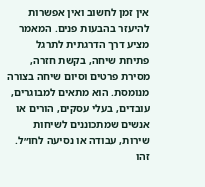אין זמן לחשוב ואין אפשרות להיעזר בהבעות פנים. המאמר מציע דרך הדרגתית לתרגל פתיחת שיחה, בקשת חזרה, מסירת פרטים וסיום שיחה בצורה מנומסת. הוא מתאים למבוגרים, עובדים, בעלי עסקים, הורים או אנשים שמתכוננים לשיחות שירות, עבודה או נסיעה לחו״ל. זהו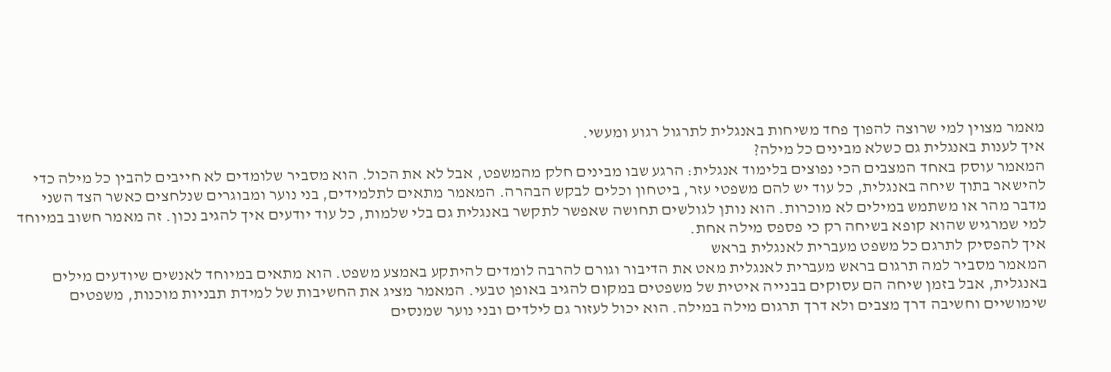מאמר מצוין למי שרוצה להפוך פחד משיחות באנגלית לתרגול רגוע ומעשי.
איך לענות באנגלית גם כשלא מבינים כל מילה?
המאמר עוסק באחד המצבים הכי נפוצים בלימוד אנגלית: הרגע שבו מבינים חלק מהמשפט, אבל לא את הכול. הוא מסביר שלומדים לא חייבים להבין כל מילה כדי להישאר בתוך שיחה באנגלית, כל עוד יש להם משפטי עזר, ביטחון וכלים לבקש הבהרה. המאמר מתאים לתלמידים, בני נוער ומבוגרים שנלחצים כאשר הצד השני מדבר מהר או משתמש במילים לא מוכרות. הוא נותן לגולשים תחושה שאפשר לתקשר באנגלית גם בלי שלמות, כל עוד יודעים איך להגיב נכון. זה מאמר חשוב במיוחד למי שמרגיש שהוא קופא בשיחה רק כי פספס מילה אחת.
איך להפסיק לתרגם כל משפט מעברית לאנגלית בראש
המאמר מסביר למה תרגום בראש מעברית לאנגלית מאט את הדיבור וגורם להרבה לומדים להיתקע באמצע משפט. הוא מתאים במיוחד לאנשים שיודעים מילים באנגלית, אבל בזמן שיחה הם עסוקים בבנייה איטית של משפטים במקום להגיב באופן טבעי. המאמר מציג את החשיבות של למידת תבניות מוכנות, משפטים שימושיים וחשיבה דרך מצבים ולא דרך תרגום מילה במילה. הוא יכול לעזור גם לילדים ובני נוער שמנסים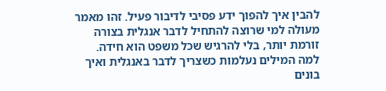להבין איך להפוך ידע פסיבי לדיבור פעיל. זהו מאמר מעולה למי שרוצה להתחיל לדבר אנגלית בצורה זורמת יותר, בלי להרגיש שכל משפט הוא חידה.
למה המילים נעלמות כשצריך לדבר באנגלית ואיך בונים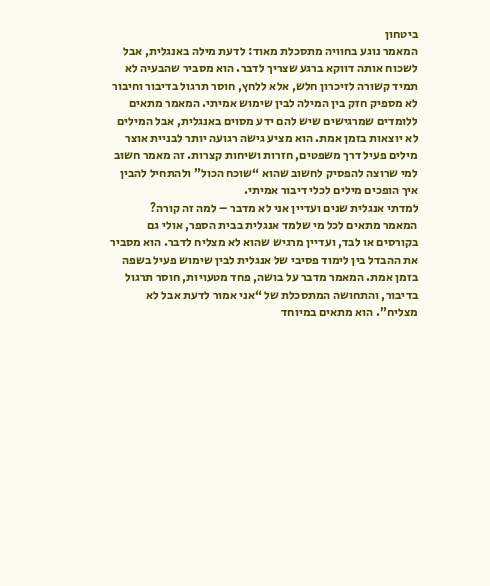ביטחון
המאמר נוגע בחוויה מתסכלת מאוד: לדעת מילה באנגלית, אבל לשכוח אותה דווקא ברגע שצריך לדבר. הוא מסביר שהבעיה לא תמיד קשורה לזיכרון חלש, אלא ללחץ, חוסר תרגול בדיבור וחיבור לא מספיק חזק בין המילה לבין שימוש אמיתי. המאמר מתאים ללומדים שמרגישים שיש להם ידע מסוים באנגלית, אבל המילים לא יוצאות בזמן אמת. הוא מציע גישה רגועה יותר לבניית אוצר מילים פעיל דרך משפטים, חזרות ושיחות קצרות. זה מאמר חשוב למי שרוצה להפסיק לחשוב שהוא “שוכח הכול” ולהתחיל להבין איך הופכים מילים לכלי דיבור אמיתי.
למדתי אנגלית שנים ועדיין אני לא מדבר – למה זה קורה?
המאמר מתאים לכל מי שלמד אנגלית בבית הספר, אולי גם בקורסים או לבד, ועדיין מרגיש שהוא לא מצליח לדבר. הוא מסביר את ההבדל בין לימוד פסיבי של אנגלית לבין שימוש פעיל בשפה בזמן אמת. המאמר מדבר על בושה, פחד מטעויות, חוסר תרגול בדיבור, והתחושה המתסכלת של “אני אמור לדעת אבל לא מצליח”. הוא מתאים במיוחד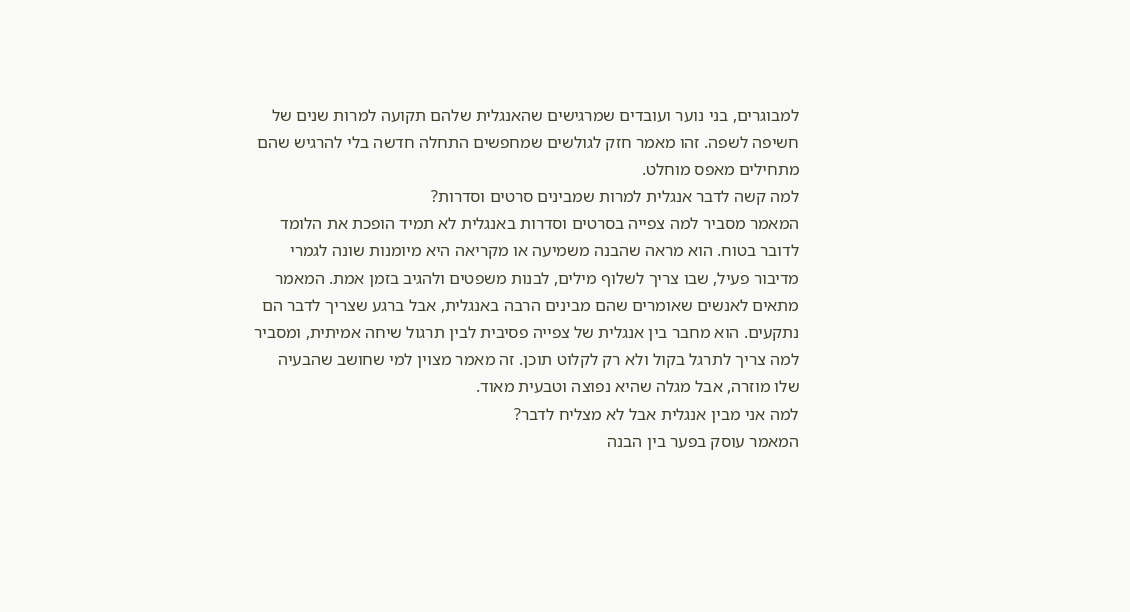למבוגרים, בני נוער ועובדים שמרגישים שהאנגלית שלהם תקועה למרות שנים של חשיפה לשפה. זהו מאמר חזק לגולשים שמחפשים התחלה חדשה בלי להרגיש שהם מתחילים מאפס מוחלט.
למה קשה לדבר אנגלית למרות שמבינים סרטים וסדרות?
המאמר מסביר למה צפייה בסרטים וסדרות באנגלית לא תמיד הופכת את הלומד לדובר בטוח. הוא מראה שהבנה משמיעה או מקריאה היא מיומנות שונה לגמרי מדיבור פעיל, שבו צריך לשלוף מילים, לבנות משפטים ולהגיב בזמן אמת. המאמר מתאים לאנשים שאומרים שהם מבינים הרבה באנגלית, אבל ברגע שצריך לדבר הם נתקעים. הוא מחבר בין אנגלית של צפייה פסיבית לבין תרגול שיחה אמיתית, ומסביר למה צריך לתרגל בקול ולא רק לקלוט תוכן. זה מאמר מצוין למי שחושב שהבעיה שלו מוזרה, אבל מגלה שהיא נפוצה וטבעית מאוד.
למה אני מבין אנגלית אבל לא מצליח לדבר?
המאמר עוסק בפער בין הבנה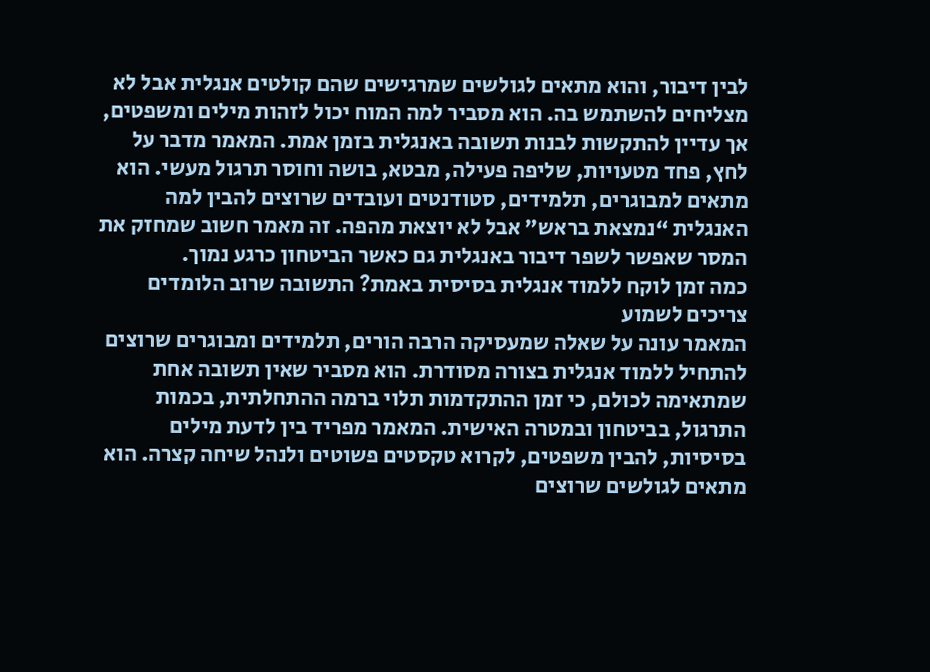לבין דיבור, והוא מתאים לגולשים שמרגישים שהם קולטים אנגלית אבל לא מצליחים להשתמש בה. הוא מסביר למה המוח יכול לזהות מילים ומשפטים, אך עדיין להתקשות לבנות תשובה באנגלית בזמן אמת. המאמר מדבר על לחץ, פחד מטעויות, שליפה פעילה, מבטא, בושה וחוסר תרגול מעשי. הוא מתאים למבוגרים, תלמידים, סטודנטים ועובדים שרוצים להבין למה האנגלית “נמצאת בראש” אבל לא יוצאת מהפה. זה מאמר חשוב שמחזק את המסר שאפשר לשפר דיבור באנגלית גם כאשר הביטחון כרגע נמוך.
כמה זמן לוקח ללמוד אנגלית בסיסית באמת? התשובה שרוב הלומדים צריכים לשמוע
המאמר עונה על שאלה שמעסיקה הרבה הורים, תלמידים ומבוגרים שרוצים להתחיל ללמוד אנגלית בצורה מסודרת. הוא מסביר שאין תשובה אחת שמתאימה לכולם, כי זמן ההתקדמות תלוי ברמה ההתחלתית, בכמות התרגול, בביטחון ובמטרה האישית. המאמר מפריד בין לדעת מילים בסיסיות, להבין משפטים, לקרוא טקסטים פשוטים ולנהל שיחה קצרה. הוא מתאים לגולשים שרוצים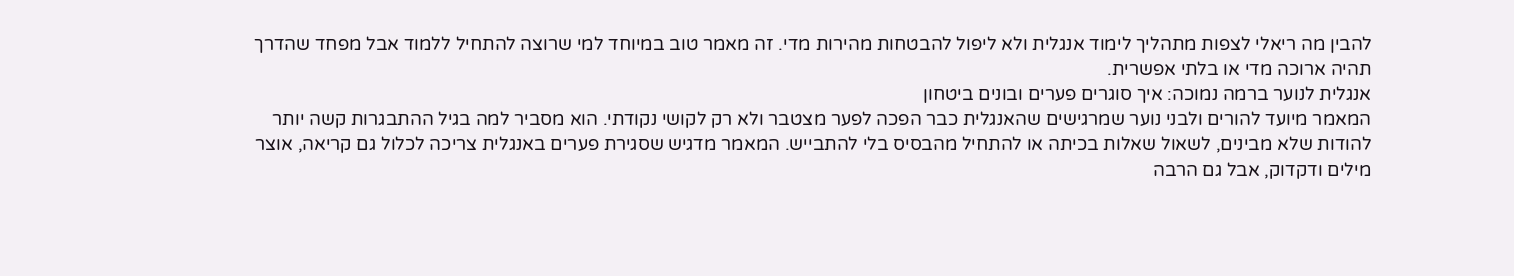להבין מה ריאלי לצפות מתהליך לימוד אנגלית ולא ליפול להבטחות מהירות מדי. זה מאמר טוב במיוחד למי שרוצה להתחיל ללמוד אבל מפחד שהדרך תהיה ארוכה מדי או בלתי אפשרית.
אנגלית לנוער ברמה נמוכה: איך סוגרים פערים ובונים ביטחון
המאמר מיועד להורים ולבני נוער שמרגישים שהאנגלית כבר הפכה לפער מצטבר ולא רק לקושי נקודתי. הוא מסביר למה בגיל ההתבגרות קשה יותר להודות שלא מבינים, לשאול שאלות בכיתה או להתחיל מהבסיס בלי להתבייש. המאמר מדגיש שסגירת פערים באנגלית צריכה לכלול גם קריאה, אוצר מילים ודקדוק, אבל גם הרבה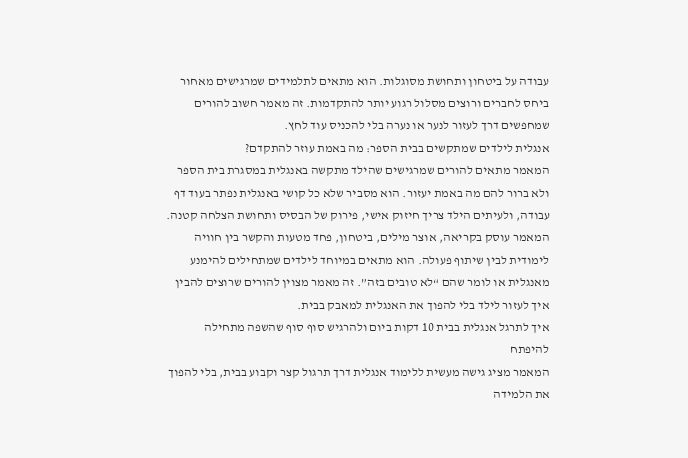עבודה על ביטחון ותחושת מסוגלות. הוא מתאים לתלמידים שמרגישים מאחור ביחס לחברים ורוצים מסלול רגוע יותר להתקדמות. זה מאמר חשוב להורים שמחפשים דרך לעזור לנער או נערה בלי להכניס עוד לחץ.
אנגלית לילדים שמתקשים בבית הספר: מה באמת עוזר להתקדם?
המאמר מתאים להורים שמרגישים שהילד מתקשה באנגלית במסגרת בית הספר ולא ברור להם מה באמת יעזור. הוא מסביר שלא כל קושי באנגלית נפתר בעוד דף עבודה, ולעיתים הילד צריך חיזוק אישי, פירוק של הבסיס ותחושת הצלחה קטנה. המאמר עוסק בקריאה, אוצר מילים, ביטחון, פחד מטעות והקשר בין חוויה לימודית לבין שיתוף פעולה. הוא מתאים במיוחד לילדים שמתחילים להימנע מאנגלית או לומר שהם “לא טובים בזה”. זה מאמר מצוין להורים שרוצים להבין איך לעזור לילד בלי להפוך את האנגלית למאבק בבית.
איך לתרגל אנגלית בבית 10 דקות ביום ולהרגיש סוף סוף שהשפה מתחילה להיפתח
המאמר מציג גישה מעשית ללימוד אנגלית דרך תרגול קצר וקבוע בבית, בלי להפוך את הלמידה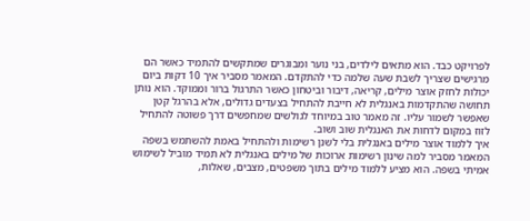לפרויקט כבד. הוא מתאים לילדים, בני נוער ומבוגרים שמתקשים להתמיד כאשר הם מרגישים שצריך לשבת שעה שלמה כדי להתקדם. המאמר מסביר איך 10 דקות ביום יכולות לחזק אוצר מילים, קריאה, דיבור וביטחון כאשר התרגול ברור וממוקד. הוא נותן תחושה שהתקדמות באנגלית לא חייבת להתחיל בצעדים גדולים, אלא בהרגל קטן שאפשר לשמור עליו. זה מאמר טוב במיוחד לגולשים שמחפשים דרך פשוטה להתחיל לזוז במקום לדחות את האנגלית שוב ושוב.
איך ללמוד אוצר מילים באנגלית בלי לשנן רשימות ולהתחיל באמת להשתמש בשפה
המאמר מסביר למה שינון רשימות ארוכות של מילים באנגלית לא תמיד מוביל לשימוש אמיתי בשפה. הוא מציע ללמוד מילים בתוך משפטים, מצבים, שאלות,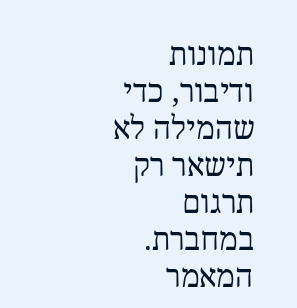תמונות ודיבור, כדי שהמילה לא תישאר רק תרגום במחברת. המאמר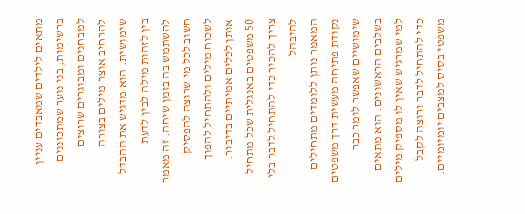מתאים לילדים שמאבדים עניין ברשימות, בני נוער שמתכוננים למבחנים ומבוגרים שרוצים להרחיב אוצר מילים בצורה שימושית. הוא מדגיש את ההבדל בין לזהות מילה לבין לדעת להשתמש בה בזמן שיחה. זה מאמר חשוב לכל מי שרוצה להפסיק לשכוח מילים ולהתחיל להפוך אותן לכלים אמיתיים בדיבור.
50 משפטים באנגלית שכל מתחיל צריך להכיר כדי להתחיל לדבר בלי להיבהל
המאמר נותן ללומדים מתחילים נקודת פתיחה מעשית דרך משפטים שימושיים שאפשר לומר כבר בשלבים הראשונים. הוא מתאים למי שמרגיש שאין לו מספיק מילים כדי להתחיל לדבר ורוצה לקבל משפטי בסיס למצבים יומיומיים.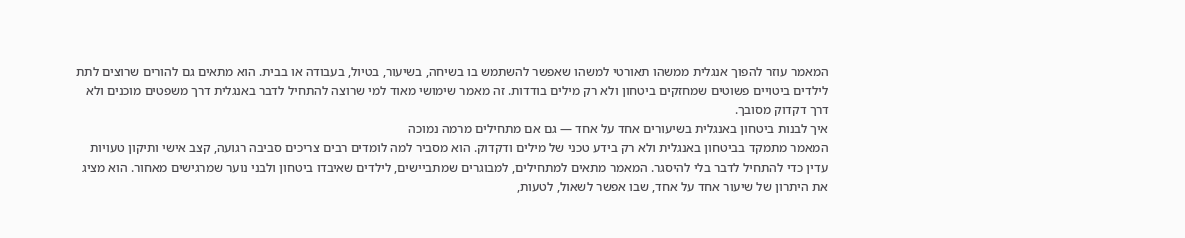המאמר עוזר להפוך אנגלית ממשהו תאורטי למשהו שאפשר להשתמש בו בשיחה, בשיעור, בטיול, בעבודה או בבית. הוא מתאים גם להורים שרוצים לתת לילדים ביטויים פשוטים שמחזקים ביטחון ולא רק מילים בודדות. זה מאמר שימושי מאוד למי שרוצה להתחיל לדבר באנגלית דרך משפטים מוכנים ולא דרך דקדוק מסובך.
איך לבנות ביטחון באנגלית בשיעורים אחד על אחד — גם אם מתחילים מרמה נמוכה
המאמר מתמקד בביטחון באנגלית ולא רק בידע טכני של מילים ודקדוק. הוא מסביר למה לומדים רבים צריכים סביבה רגועה, קצב אישי ותיקון טעויות עדין כדי להתחיל לדבר בלי להיסגר. המאמר מתאים למתחילים, למבוגרים שמתביישים, לילדים שאיבדו ביטחון ולבני נוער שמרגישים מאחור. הוא מציג את היתרון של שיעור אחד על אחד, שבו אפשר לשאול, לטעות,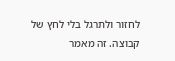לחזור ולתרגל בלי לחץ של קבוצה. זה מאמר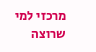מרכזי למי שרוצה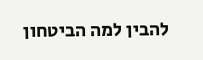להבין למה הביטחון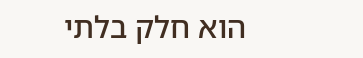הוא חלק בלתי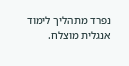נפרד מתהליך לימוד אנגלית מוצלח.